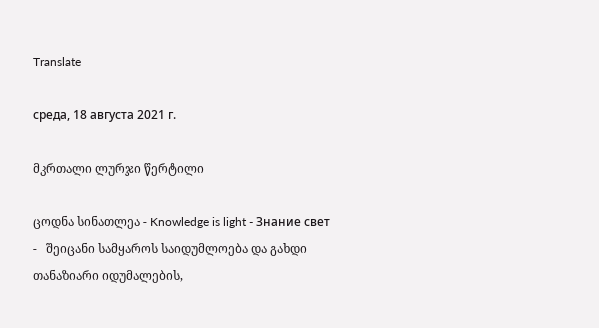Translate

среда, 18 августа 2021 г.

მკრთალი ლურჯი წერტილი

ცოდნა სინათლეა - Knowledge is light - Знание свет -   შეიცანი სამყაროს საიდუმლოება და გახდი თანაზიარი იდუმალების,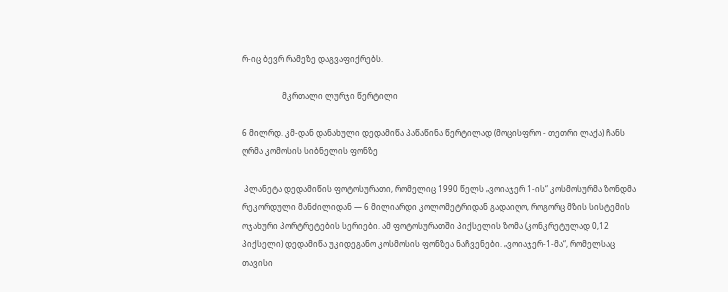რ-იც ბევრ რამეზე დაგვაფიქრებს.

                    მკრთალი ლურჯი წერტილი

6 მილრდ. კმ-დან დანახული დედამიწა პაწაწინა წერტილად (მოცისფრო - თეთრი ლაქა) ჩანს ღრმა კომოსის სიბნელის ფონზე

 პლანეტა დედამიწის ფოტოსურათი, რომელიც 1990 წელს „ვოიაჯერ 1-ის“ კოსმოსურმა ზონდმა რეკორდული მანძილიდან — 6 მილიარდი კოლომეტრიდან გადაიღო, როგორც მზის სისტემის ოჯახური პორტრეტების სერიები. ამ ფოტოსურათში პიქსელის ზომა (კონკრეტულად 0,12 პიქსელი) დედამიწა უკიდეგანო კოსმოსის ფონზეა ნაჩვენები. „ვოიაჯერ-1-მა“, რომელსაც თავისი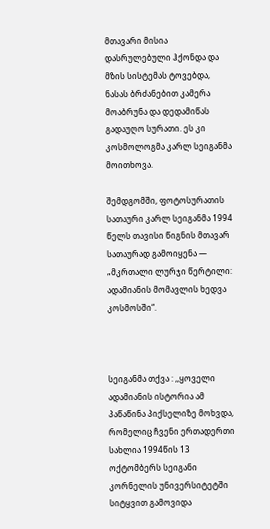მთავარი მისია დასრულებული ჰქონდა და მზის სისტემას ტოვებდა, ნასას ბრძანებით კამერა მოაბრუნა და დედამიწას გადაუღო სურათი. ეს კი კოსმოლოგმა კარლ სეიგანმა მოითხოვა.

შემდგომში, ფოტოსურათის სათაური კარლ სეიგანმა 1994 წელს თავისი წიგნის მთავარ სათაურად გამოიყენა — „მკრთალი ლურჯი წერტილი: ადამიანის მომავლის ხედვა კოსმოსში“.



სეიგანმა თქვა : ,,ყოველი ადამიანის ისტორია ამ პაწაწინა პიქსელიზე მოხვდა, რომელიც ჩვენი ერთადერთი სახლია 1994წის 13 ოქტომბერს სეიგანი კორნელის უნივერსიტეტში სიტყვით გამოვიდა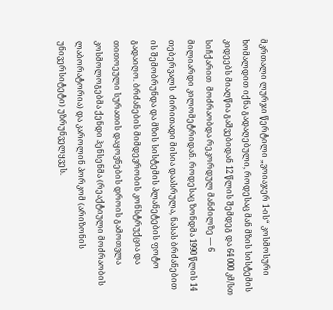მკრთალი ლურჯი წერტილი „ვოიაჯერ 1-ის“ კოსმოსური ხომალდით იქნა გადაღებული, როდესაც მან მზის სისტემის კიდეებს მიაღწია გაშვებიდან 12 წლის შემდეგ და 64 000 კმ/სთ სიჩქარით  მოძრაობდა რეკორდულ მანძილზე — 6 მილიარდი კილომეტრიდან. როდესაც ზონდმა 1990 წლის 14 თებერვალს  ძირითადი მისია დაასრულა, ნასას ბრძანებით ის შემობრუნდა და მზის სისტემის პლანეტების ფოტო გადაიღო. ბრძანების მიმდევრობის კონსტრუქცია და თითოეული სურათის დაყოვნების დროის გამოთვლა კოსმოლოგებმა ქენდი ჰენსენმა (რეაქტიული მოძრაობის ლაბორატორია) და კაროლინ პორკომ (არიზონის უნივერსიტეტი) უზრუნველყვეს.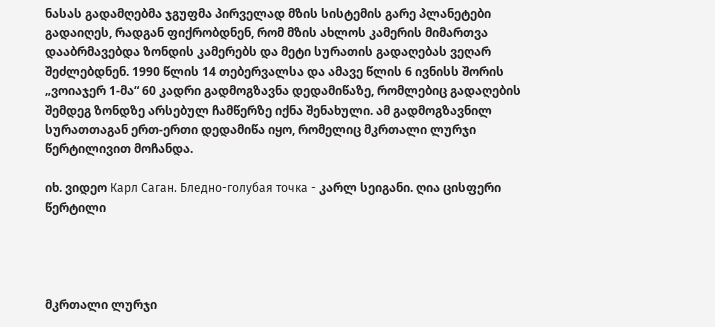ნასას გადამღებმა ჯგუფმა პირველად მზის სისტემის გარე პლანეტები გადაიღეს, რადგან ფიქრობდნენ, რომ მზის ახლოს კამერის მიმართვა დააბრმავებდა ზონდის კამერებს და მეტი სურათის გადაღებას ვეღარ შეძლებდნენ. 1990 წლის 14 თებერვალსა და ამავე წლის 6 ივნისს შორის „ვოიაჯერ 1-მა“ 60 კადრი გადმოგზავნა დედამიწაზე, რომლებიც გადაღების შემდეგ ზონდზე არსებულ ჩამწერზე იქნა შენახული. ამ გადმოგზავნილ სურათთაგან ერთ-ერთი დედამიწა იყო, რომელიც მკრთალი ლურჯი წერტილივით მოჩანდა.

იხ. ვიდეო Карл Саган. Бледно-голубая точка - კარლ სეიგანი. ღია ცისფერი წერტილი




მკრთალი ლურჯი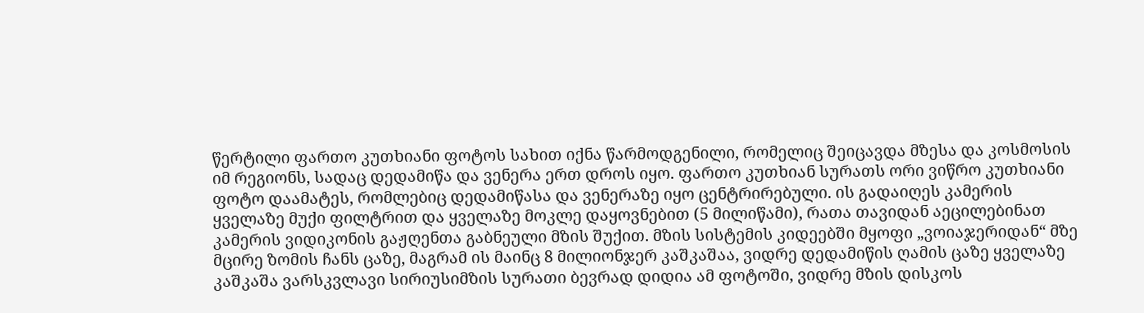წერტილი ფართო კუთხიანი ფოტოს სახით იქნა წარმოდგენილი, რომელიც შეიცავდა მზესა და კოსმოსის იმ რეგიონს, სადაც დედამიწა და ვენერა ერთ დროს იყო. ფართო კუთხიან სურათს ორი ვიწრო კუთხიანი ფოტო დაამატეს, რომლებიც დედამიწასა და ვენერაზე იყო ცენტრირებული. ის გადაიღეს კამერის ყველაზე მუქი ფილტრით და ყველაზე მოკლე დაყოვნებით (5 მილიწამი), რათა თავიდან აეცილებინათ კამერის ვიდიკონის გაჟღენთა გაბნეული მზის შუქით. მზის სისტემის კიდეებში მყოფი „ვოიაჯერიდან“ მზე მცირე ზომის ჩანს ცაზე, მაგრამ ის მაინც 8 მილიონჯერ კაშკაშაა, ვიდრე დედამიწის ღამის ცაზე ყველაზე კაშკაშა ვარსკვლავი სირიუსიმზის სურათი ბევრად დიდია ამ ფოტოში, ვიდრე მზის დისკოს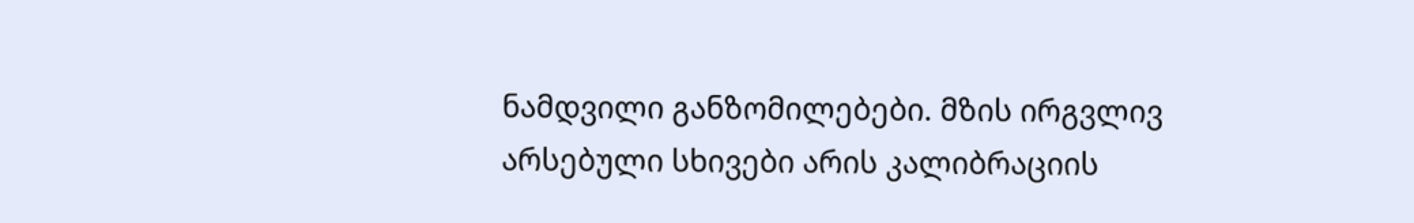ნამდვილი განზომილებები. მზის ირგვლივ არსებული სხივები არის კალიბრაციის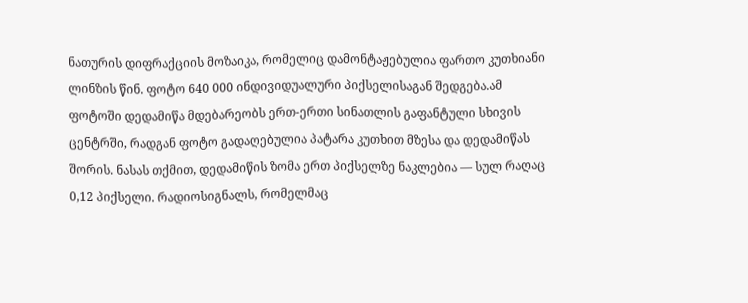ნათურის დიფრაქციის მოზაიკა, რომელიც დამონტაჟებულია ფართო კუთხიანი ლინზის წინ. ფოტო 640 000 ინდივიდუალური პიქსელისაგან შედგება.ამ ფოტოში დედამიწა მდებარეობს ერთ-ერთი სინათლის გაფანტული სხივის ცენტრში, რადგან ფოტო გადაღებულია პატარა კუთხით მზესა და დედამიწას შორის. ნასას თქმით, დედამიწის ზომა ერთ პიქსელზე ნაკლებია — სულ რაღაც 0,12 პიქსელი. რადიოსიგნალს, რომელმაც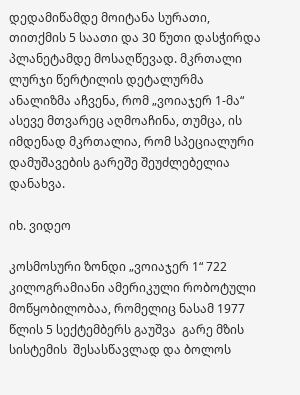დედამიწამდე მოიტანა სურათი, თითქმის 5 საათი და 30 წუთი დასჭირდა პლანეტამდე მოსაღწევად. მკრთალი ლურჯი წერტილის დეტალურმა ანალიზმა აჩვენა, რომ „ვოიაჯერ 1-მა“ ასევე მთვარეც აღმოაჩინა, თუმცა, ის იმდენად მკრთალია, რომ სპეციალური დამუშავების გარეშე შეუძლებელია დანახვა.

იხ. ვიდეო

კოსმოსური ზონდი „ვოიაჯერ 1“ 722 კილოგრამიანი ამერიკული რობოტული მოწყობილობაა, რომელიც ნასამ 1977 წლის 5 სექტემბერს გაუშვა  გარე მზის სისტემის  შესასწავლად და ბოლოს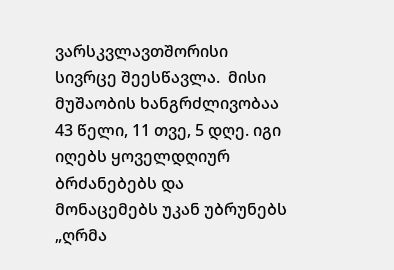ვარსკვლავთშორისი სივრცე შეესწავლა.  მისი მუშაობის ხანგრძლივობაა 43 წელი, 11 თვე, 5 დღე. იგი იღებს ყოველდღიურ ბრძანებებს და მონაცემებს უკან უბრუნებს „ღრმა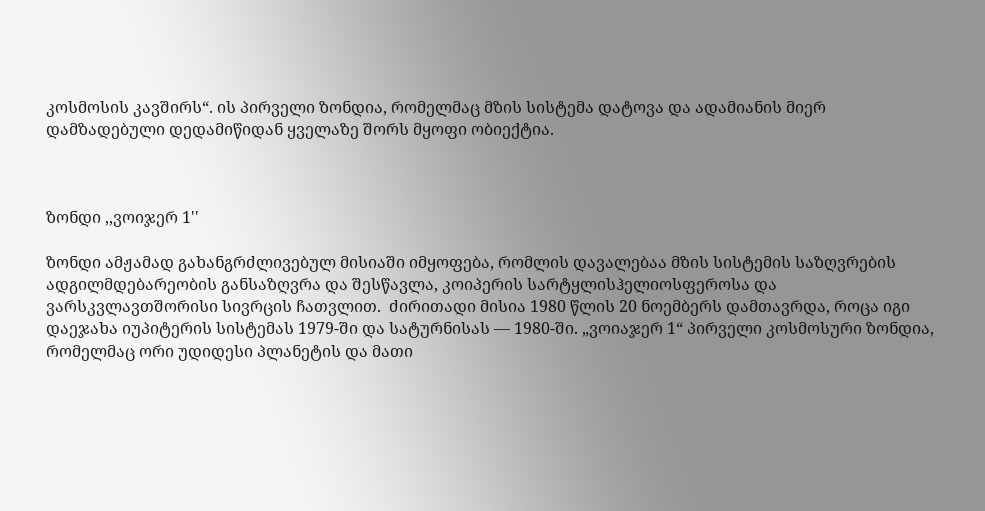კოსმოსის კავშირს“. ის პირველი ზონდია, რომელმაც მზის სისტემა დატოვა და ადამიანის მიერ დამზადებული დედამიწიდან ყველაზე შორს მყოფი ობიექტია.



ზონდი ,,ვოიჯერ 1''

ზონდი ამჟამად გახანგრძლივებულ მისიაში იმყოფება, რომლის დავალებაა მზის სისტემის საზღვრების ადგილმდებარეობის განსაზღვრა და შესწავლა, კოიპერის სარტყლისჰელიოსფეროსა და ვარსკვლავთშორისი სივრცის ჩათვლით.  ძირითადი მისია 1980 წლის 20 ნოემბერს დამთავრდა, როცა იგი დაეჯახა იუპიტერის სისტემას 1979-ში და სატურნისას — 1980-ში. „ვოიაჯერ 1“ პირველი კოსმოსური ზონდია, რომელმაც ორი უდიდესი პლანეტის და მათი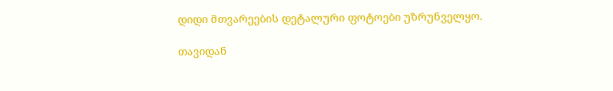დიდი მთვარეების დეტალური ფოტოები უზრუნველყო.

თავიდან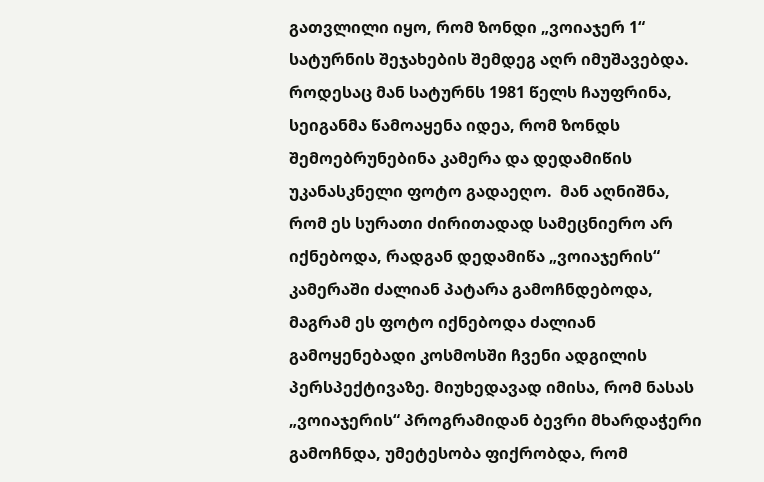გათვლილი იყო, რომ ზონდი „ვოიაჯერ 1“ სატურნის შეჯახების შემდეგ აღრ იმუშავებდა. როდესაც მან სატურნს 1981 წელს ჩაუფრინა, სეიგანმა წამოაყენა იდეა, რომ ზონდს შემოებრუნებინა კამერა და დედამიწის უკანასკნელი ფოტო გადაეღო.  მან აღნიშნა, რომ ეს სურათი ძირითადად სამეცნიერო არ იქნებოდა, რადგან დედამიწა „ვოიაჯერის“ კამერაში ძალიან პატარა გამოჩნდებოდა, მაგრამ ეს ფოტო იქნებოდა ძალიან გამოყენებადი კოსმოსში ჩვენი ადგილის პერსპექტივაზე. მიუხედავად იმისა, რომ ნასას „ვოიაჯერის“ პროგრამიდან ბევრი მხარდაჭერი გამოჩნდა, უმეტესობა ფიქრობდა, რომ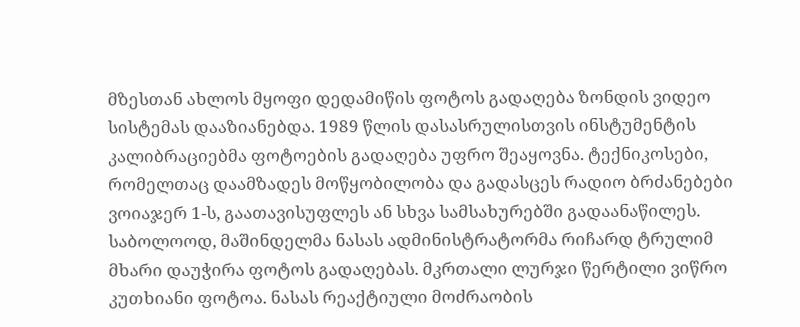მზესთან ახლოს მყოფი დედამიწის ფოტოს გადაღება ზონდის ვიდეო სისტემას დააზიანებდა. 1989 წლის დასასრულისთვის ინსტუმენტის კალიბრაციებმა ფოტოების გადაღება უფრო შეაყოვნა. ტექნიკოსები, რომელთაც დაამზადეს მოწყობილობა და გადასცეს რადიო ბრძანებები ვოიაჯერ 1-ს, გაათავისუფლეს ან სხვა სამსახურებში გადაანაწილეს. საბოლოოდ, მაშინდელმა ნასას ადმინისტრატორმა რიჩარდ ტრულიმ მხარი დაუჭირა ფოტოს გადაღებას. მკრთალი ლურჯი წერტილი ვიწრო კუთხიანი ფოტოა. ნასას რეაქტიული მოძრაობის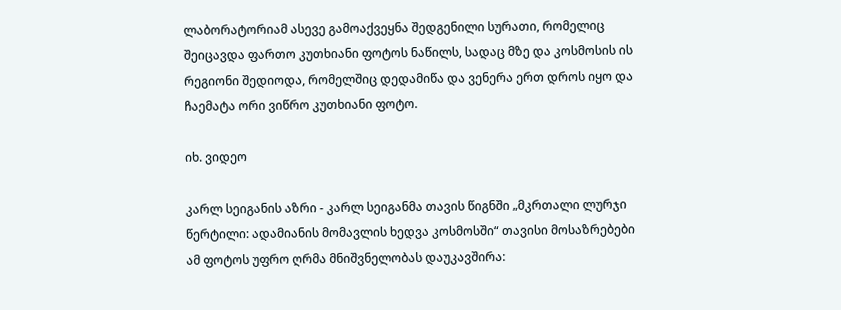ლაბორატორიამ ასევე გამოაქვეყნა შედგენილი სურათი, რომელიც შეიცავდა ფართო კუთხიანი ფოტოს ნაწილს, სადაც მზე და კოსმოსის ის რეგიონი შედიოდა, რომელშიც დედამიწა და ვენერა ერთ დროს იყო და ჩაემატა ორი ვიწრო კუთხიანი ფოტო.

იხ. ვიდეო

კარლ სეიგანის აზრი - კარლ სეიგანმა თავის წიგნში „მკრთალი ლურჯი წერტილი: ადამიანის მომავლის ხედვა კოსმოსში“ თავისი მოსაზრებები ამ ფოტოს უფრო ღრმა მნიშვნელობას დაუკავშირა: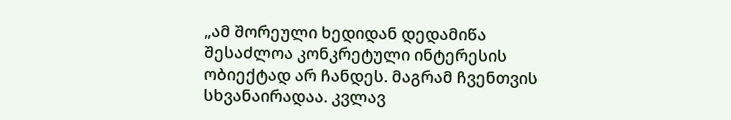„ამ შორეული ხედიდან დედამიწა შესაძლოა კონკრეტული ინტერესის ობიექტად არ ჩანდეს. მაგრამ ჩვენთვის სხვანაირადაა. კვლავ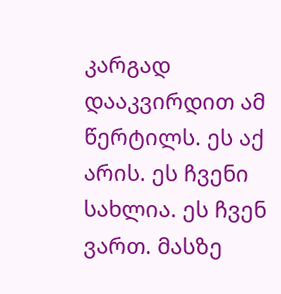კარგად დააკვირდით ამ წერტილს. ეს აქ არის. ეს ჩვენი სახლია. ეს ჩვენ ვართ. მასზე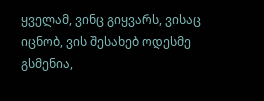ყველამ, ვინც გიყვარს, ვისაც იცნობ, ვის შესახებ ოდესმე გსმენია,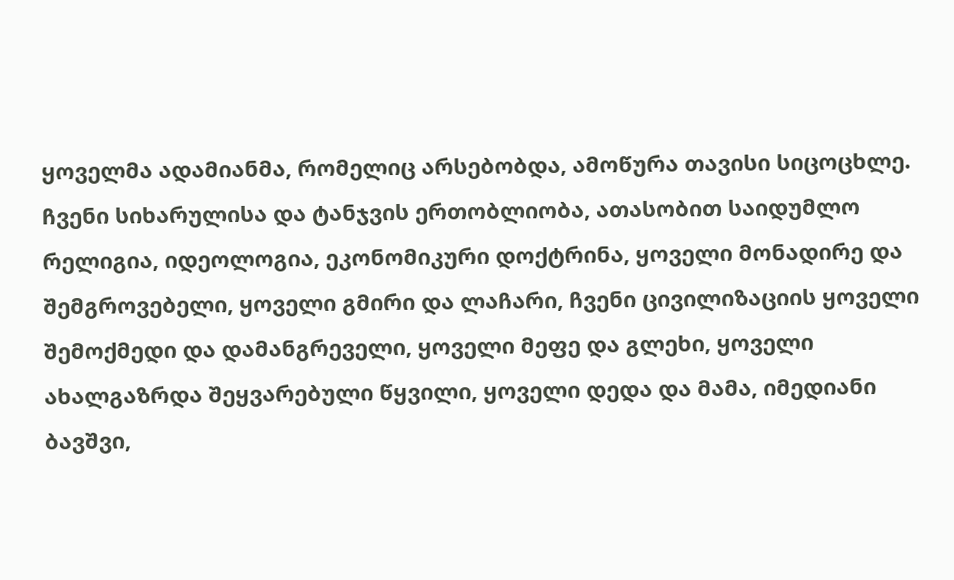ყოველმა ადამიანმა, რომელიც არსებობდა, ამოწურა თავისი სიცოცხლე. ჩვენი სიხარულისა და ტანჯვის ერთობლიობა, ათასობით საიდუმლო რელიგია, იდეოლოგია, ეკონომიკური დოქტრინა, ყოველი მონადირე და შემგროვებელი, ყოველი გმირი და ლაჩარი, ჩვენი ცივილიზაციის ყოველი შემოქმედი და დამანგრეველი, ყოველი მეფე და გლეხი, ყოველი ახალგაზრდა შეყვარებული წყვილი, ყოველი დედა და მამა, იმედიანი ბავშვი,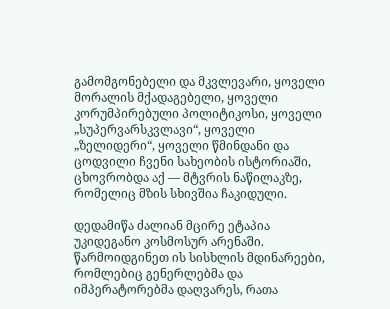გამომგონებელი და მკვლევარი, ყოველი მორალის მქადაგებელი, ყოველი კორუმპირებული პოლიტიკოსი, ყოველი „სუპერვარსკვლავი“, ყოველი „ზელიდერი“, ყოველი წმინდანი და ცოდვილი ჩვენი სახეობის ისტორიაში, ცხოვრობდა აქ — მტვრის ნაწილაკზე, რომელიც მზის სხივშია ჩაკიდული.

დედამიწა ძალიან მცირე ეტაპია უკიდეგანო კოსმოსურ არენაში. წარმოიდგინეთ ის სისხლის მდინარეები, რომლებიც გენერლებმა და იმპერატორებმა დაღვარეს, რათა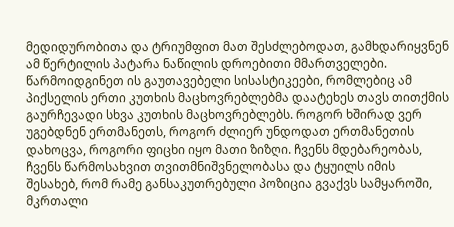მედიდურობითა და ტრიუმფით მათ შესძლებოდათ, გამხდარიყვნენ ამ წერტილის პატარა ნაწილის დროებითი მმართველები. წარმოიდგინეთ ის გაუთავებელი სისასტიკეები, რომლებიც ამ პიქსელის ერთი კუთხის მაცხოვრებლებმა დაატეხეს თავს თითქმის გაურჩევადი სხვა კუთხის მაცხოვრებლებს. როგორ ხშირად ვერ უგებდნენ ერთმანეთს, როგორ ძლიერ უნდოდათ ერთმანეთის დახოცვა, როგორი ფიცხი იყო მათი ზიზღი. ჩვენს მდებარეობას, ჩვენს წარმოსახვით თვითმნიშვნელობასა და ტყუილს იმის შესახებ, რომ რამე განსაკუთრებული პოზიცია გვაქვს სამყაროში, მკრთალი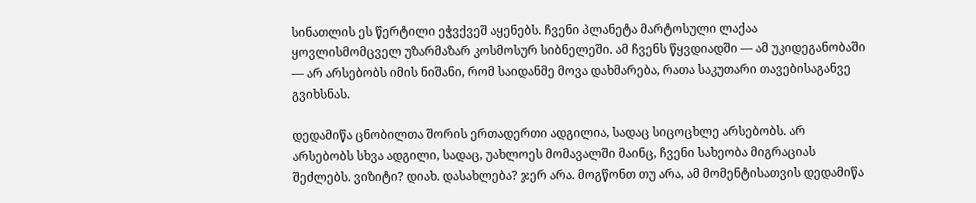სინათლის ეს წერტილი ეჭვქვეშ აყენებს. ჩვენი პლანეტა მარტოსული ლაქაა ყოვლისმომცველ უზარმაზარ კოსმოსურ სიბნელეში. ამ ჩვენს წყვდიადში — ამ უკიდეგანობაში — არ არსებობს იმის ნიშანი, რომ საიდანმე მოვა დახმარება, რათა საკუთარი თავებისაგანვე გვიხსნას.

დედამიწა ცნობილთა შორის ერთადერთი ადგილია, სადაც სიცოცხლე არსებობს. არ არსებობს სხვა ადგილი, სადაც, უახლოეს მომავალში მაინც, ჩვენი სახეობა მიგრაციას შეძლებს. ვიზიტი? დიახ. დასახლება? ჯერ არა. მოგწონთ თუ არა, ამ მომენტისათვის დედამიწა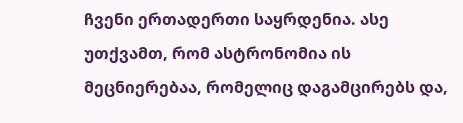ჩვენი ერთადერთი საყრდენია. ასე უთქვამთ, რომ ასტრონომია ის მეცნიერებაა, რომელიც დაგამცირებს და,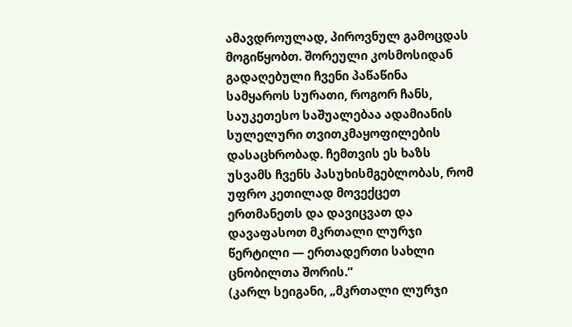ამავდროულად, პიროვნულ გამოცდას მოგიწყობთ. შორეული კოსმოსიდან გადაღებული ჩვენი პაწაწინა სამყაროს სურათი, როგორ ჩანს, საუკეთესო საშუალებაა ადამიანის სულელური თვითკმაყოფილების დასაცხრობად. ჩემთვის ეს ხაზს უსვამს ჩვენს პასუხისმგებლობას, რომ უფრო კეთილად მოვექცეთ ერთმანეთს და დავიცვათ და დავაფასოთ მკრთალი ლურჯი წერტილი — ერთადერთი სახლი ცნობილთა შორის.“
(კარლ სეიგანი, „მკრთალი ლურჯი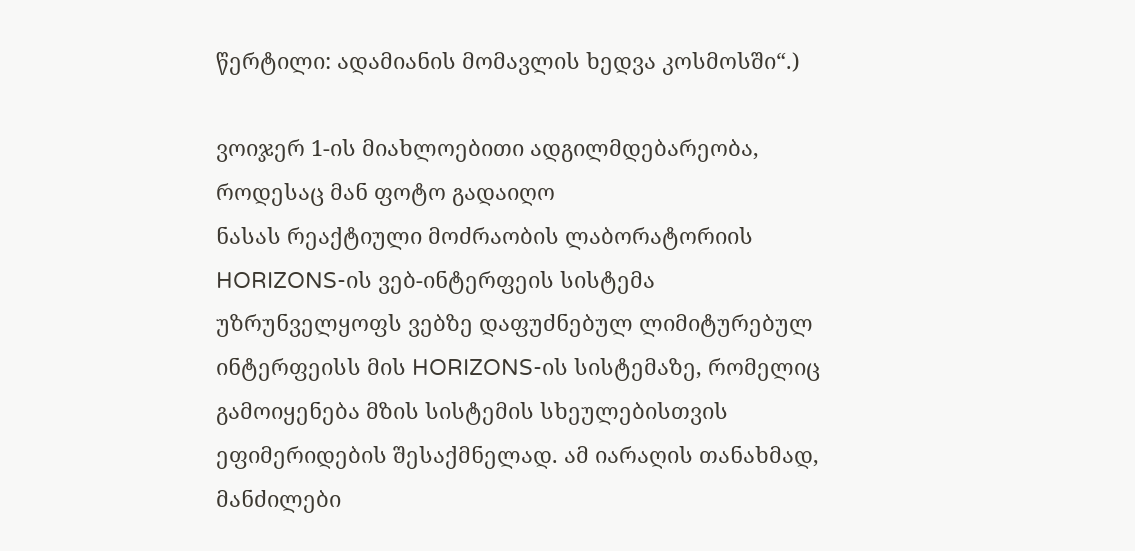წერტილი: ადამიანის მომავლის ხედვა კოსმოსში“.)

ვოიჯერ 1-ის მიახლოებითი ადგილმდებარეობა, როდესაც მან ფოტო გადაიღო
ნასას რეაქტიული მოძრაობის ლაბორატორიის HORIZONS-ის ვებ-ინტერფეის სისტემა უზრუნველყოფს ვებზე დაფუძნებულ ლიმიტურებულ ინტერფეისს მის HORIZONS-ის სისტემაზე, რომელიც გამოიყენება მზის სისტემის სხეულებისთვის ეფიმერიდების შესაქმნელად. ამ იარაღის თანახმად, მანძილები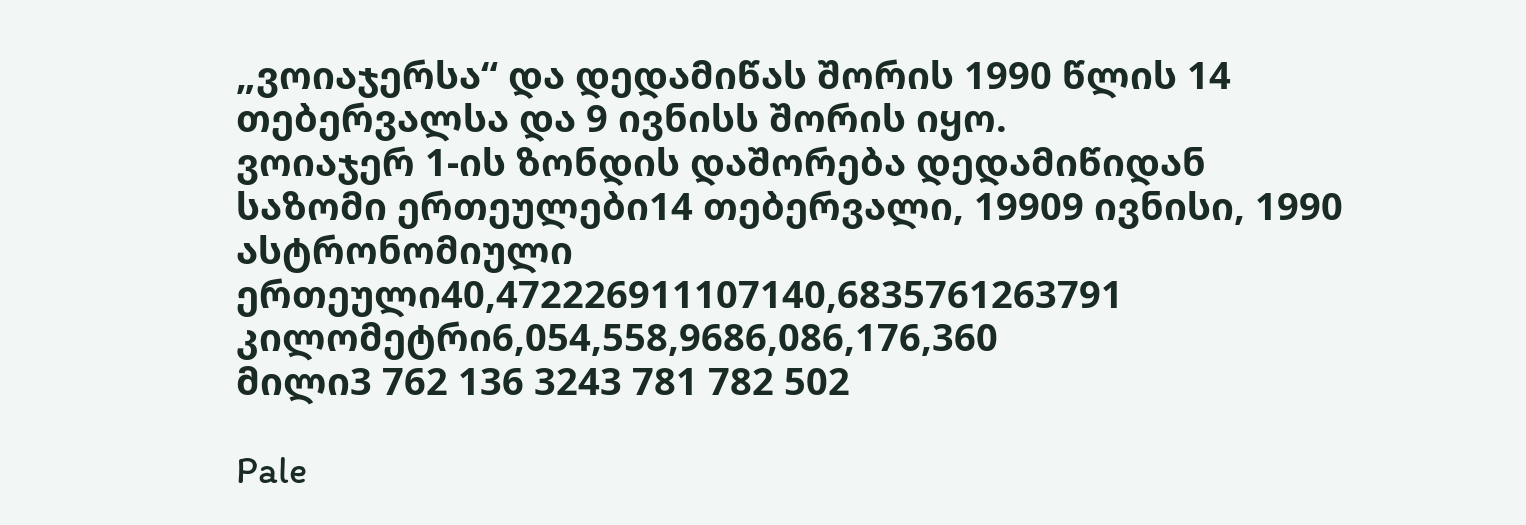„ვოიაჯერსა“ და დედამიწას შორის 1990 წლის 14 თებერვალსა და 9 ივნისს შორის იყო.
ვოიაჯერ 1-ის ზონდის დაშორება დედამიწიდან
საზომი ერთეულები14 თებერვალი, 19909 ივნისი, 1990
ასტრონომიული ერთეული40,472226911107140,6835761263791
კილომეტრი6,054,558,9686,086,176,360
მილი3 762 136 3243 781 782 502

Pale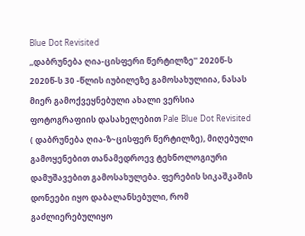Blue Dot Revisited
,,დაბრუნება ღია-ცისფერი წერტილზე'' 2020წ-ს
2020წ-ს 30 -წლის იუბილეზე გამოსახულიია, ნასას მიერ გამოქვეყნებული ახალი ვერსია ფოტოგრაფიის დასახელებით Pale Blue Dot Revisited ( დაბრუნება ღია-ზ~ცისფერ წერტილზე), მიღებული გამოყენებით თანამედროევ ტეხნოლოგიური დამუშავებით გამოსახულება. ფერების სიკაშკაშის დონეები იყო დაბალანსებული, რომ გაძლიერებულიყო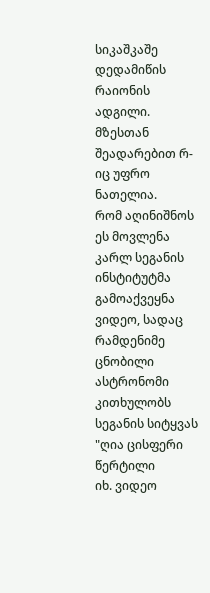სიკაშკაშე  დედამიწის რაიონის ადგილი. მზესთან შეადარებით რ-იც უფრო ნათელია.
რომ აღინიშნოს ეს მოვლენა  კარლ სეგანის ინსტიტუტმა გამოაქვეყნა ვიდეო, სადაც რამდენიმე ცნობილი ასტრონომი კითხულობს სეგანის სიტყვას "ღია ცისფერი წერტილი
იხ. ვიდეო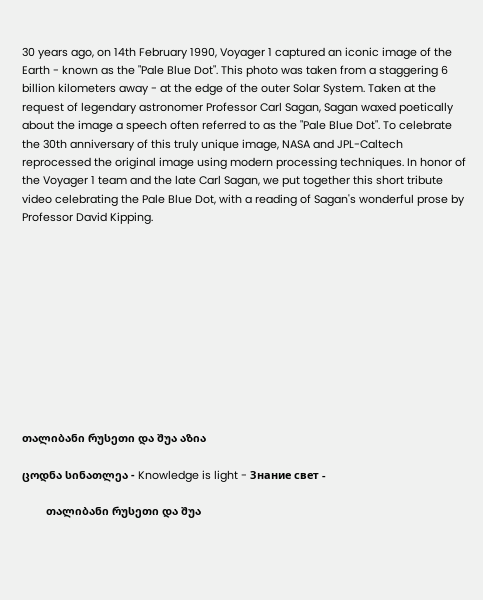30 years ago, on 14th February 1990, Voyager 1 captured an iconic image of the Earth - known as the "Pale Blue Dot". This photo was taken from a staggering 6 billion kilometers away - at the edge of the outer Solar System. Taken at the request of legendary astronomer Professor Carl Sagan, Sagan waxed poetically about the image a speech often referred to as the "Pale Blue Dot". To celebrate the 30th anniversary of this truly unique image, NASA and JPL-Caltech reprocessed the original image using modern processing techniques. In honor of the Voyager 1 team and the late Carl Sagan, we put together this short tribute video celebrating the Pale Blue Dot, with a reading of Sagan's wonderful prose by Professor David Kipping.











თალიბანი რუსეთი და შუა აზია

ცოდნა სინათლეა - Knowledge is light - Знание свет -

        თალიბანი რუსეთი და შუა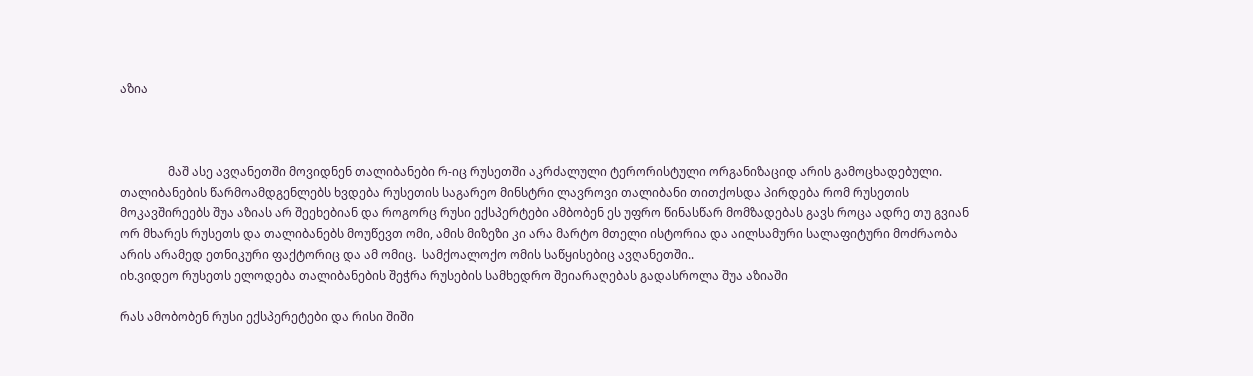აზია



                მაშ ასე ავღანეთში მოვიდნენ თალიბანები რ-იც რუსეთში აკრძალული ტერორისტული ორგანიზაციდ არის გამოცხადებული. თალიბანების წარმოამდგენლებს ხვდება რუსეთის საგარეო მინსტრი ლავროვი თალიბანი თითქოსდა პირდება რომ რუსეთის მოკავშირეებს შუა აზიას არ შეეხებიან და როგორც რუსი ექსპერტები ამბობენ ეს უფრო წინასწარ მომზადებას გავს როცა ადრე თუ გვიან ორ მხარეს რუსეთს და თალიბანებს მოუწევთ ომი, ამის მიზეზი კი არა მარტო მთელი ისტორია და აილსამური სალაფიტური მოძრაობა არის არამედ ეთნიკური ფაქტორიც და ამ ომიც.  სამქოალოქო ომის საწყისებიც ავღანეთში..
იხ.ვიდეო რუსეთს ელოდება თალიბანების შეჭრა რუსების სამხედრო შეიარაღებას გადასროლა შუა აზიაში

რას ამობობენ რუსი ექსპერეტები და რისი შიში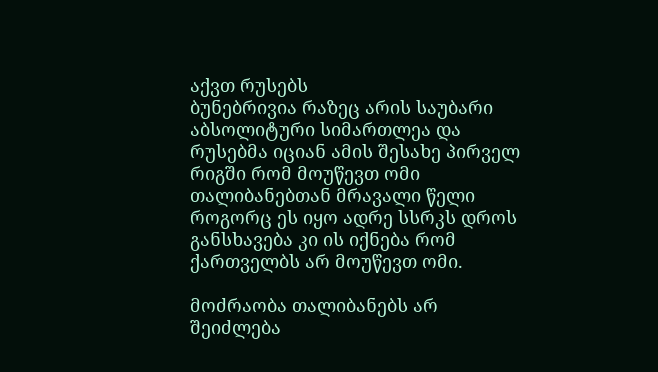აქვთ რუსებს
ბუნებრივია რაზეც არის საუბარი აბსოლიტური სიმართლეა და რუსებმა იციან ამის შესახე პირველ რიგში რომ მოუწევთ ომი თალიბანებთან მრავალი წელი როგორც ეს იყო ადრე სსრკს დროს განსხავება კი ის იქნება რომ ქართველბს არ მოუწევთ ომი.

მოძრაობა თალიბანებს არ შეიძლება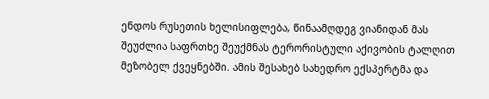ენდოს რუსეთის ხელისიფლება, წინაამღდეგ ვიანიდან მას შეუძლია საფრთხე შეუქმნას ტერორისტული აქივობის ტალღით მეზობელ ქვეყნებში. ამის შესახებ სახედრო ექსპერტმა და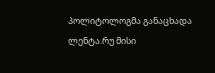პოლიტოლოგმა განაცხადა ლენტა.რუ მისი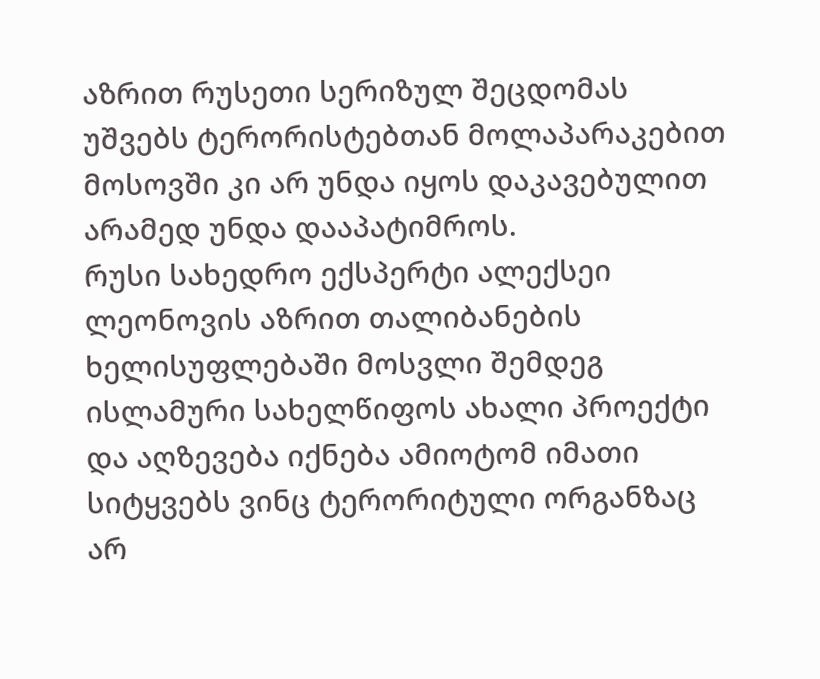აზრით რუსეთი სერიზულ შეცდომას უშვებს ტერორისტებთან მოლაპარაკებით მოსოვში კი არ უნდა იყოს დაკავებულით არამედ უნდა დააპატიმროს.
რუსი სახედრო ექსპერტი ალექსეი ლეონოვის აზრით თალიბანების ხელისუფლებაში მოსვლი შემდეგ ისლამური სახელწიფოს ახალი პროექტი და აღზევება იქნება ამიოტომ იმათი სიტყვებს ვინც ტერორიტული ორგანზაც არ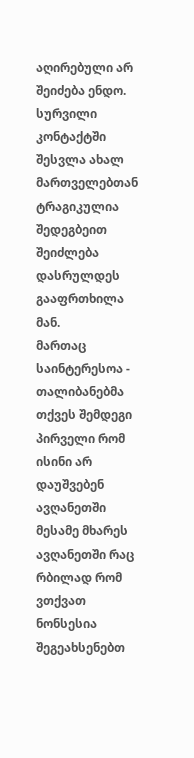აღირებული არ შეიძება ენდო. სურვილი კონტაქტში შესვლა ახალ მართველებთან ტრაგიკულია შედეგბეით შეიძლება დასრულდეს გააფრთხილა მან.
მართაც საინტერესოა - თალიბანებმა თქვეს შემდეგი პირველი რომ ისინი არ დაუშვებენ ავღანეთში მესამე მხარეს ავღანეთში რაც რბილად რომ ვთქვათ ნონსესია შეგეახსენებთ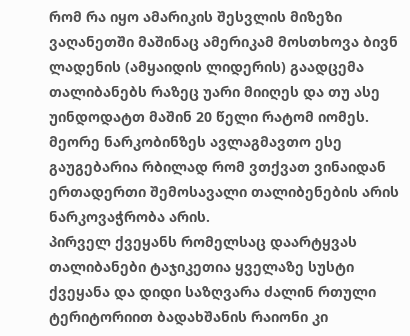რომ რა იყო ამარიკის შესვლის მიზეზი ვაღანეთში მაშინაც ამერიკამ მოსთხოვა ბივნ ლადენის (ამყაიდის ლიდერის) გაადცემა თალიბანებს რაზეც უარი მიიღეს და თუ ასე უინდოდატთ მაშინ 20 წელი რატომ იომეს. მეორე ნარკობინზეს ავლაგმავთო ესე გაუგებარია რბილად რომ ვთქვათ ვინაიდან ერთადერთი შემოსავალი თალიბენების არის ნარკოვაჭრობა არის.
პირველ ქვეყანს რომელსაც დაარტყვას თალიბანები ტაჯიკეთია ყველაზე სუსტი ქვეყანა და დიდი საზღვარა ძალინ რთული ტერიტორიით ბადახშანის რაიონი კი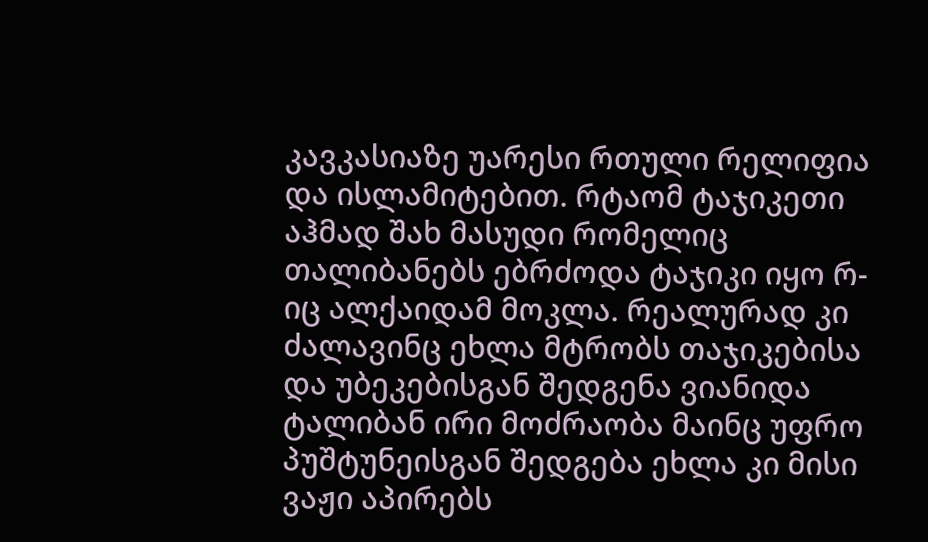კავკასიაზე უარესი რთული რელიფია და ისლამიტებით. რტაომ ტაჯიკეთი აჰმად შახ მასუდი რომელიც თალიბანებს ებრძოდა ტაჯიკი იყო რ-იც ალქაიდამ მოკლა. რეალურად კი ძალავინც ეხლა მტრობს თაჯიკებისა და უბეკებისგან შედგენა ვიანიდა ტალიბან ირი მოძრაობა მაინც უფრო პუშტუნეისგან შედგება ეხლა კი მისი ვაჟი აპირებს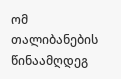ომ თალიბანების წინაამღდეგ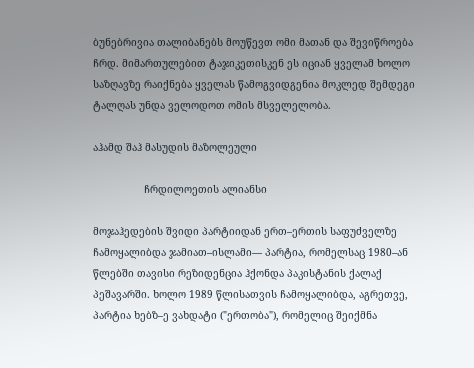ბუნებრივია თალიბანებს მოუწევთ ომი მათან და შევიწროება ჩრდ. მიმართულებით ტაჯიკეთისკენ ეს იციან ყველამ ხოლო საზღავზე რაიქნება ყველას წამოგვიდგენია მოკლედ შემდეგი ტალღას უნდა ველოდოთ ომის მსველელობა.

აჰამდ შაჰ მასუდის მაზოლეული

                 ჩრდილოეთის ალიანსი

მოჯაჰედების შვიდი პარტიიდან ერთ–ერთის საფუძველზე ჩამოყალიბდა ჯამიათ–ისლამი— პარტია, რომელსაც 1980–ან წლებში თავისი რეზიდენცია ჰქონდა პაკისტანის ქალაქ პეშავარში. ხოლო 1989 წლისათვის ჩამოყალიბდა, აგრეთვე, პარტია ხებზ–ე ვახდატი ("ერთობა"), რომელიც შეიქმნა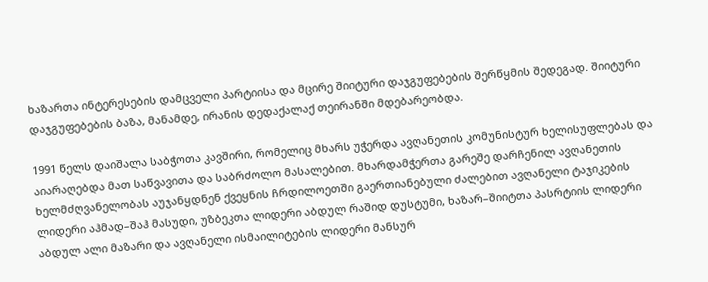ხაზართა ინტერესების დამცველი პარტიისა და მცირე შიიტური დაჯგუფებების შერწყმის შედეგად. შიიტური დაჯგუფებების ბაზა, მანამდე, ირანის დედაქალაქ თეირანში მდებარეობდა.

1991 წელს დაიშალა საბჭოთა კავშირი, რომელიც მხარს უჭერდა ავღანეთის კომუნისტურ ხელისუფლებას და აიარაღებდა მათ საწვავითა და საბრძოლო მასალებით. მხარდამჭერთა გარეშე დარჩენილ ავღანეთის ხელმძღვანელობას აუჯანყდნენ ქვეყნის ჩრდილოეთში გაერთიანებული ძალებით ავღანელი ტაჯიკების ლიდერი აჰმად–შაჰ მასუდი, უზბეკთა ლიდერი აბდულ რაშიდ დუსტუმი, ხაზარ–შიიტთა პასრტიის ლიდერი აბდულ ალი მაზარი და ავღანელი ისმაილიტების ლიდერი მანსურ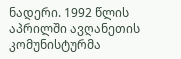ნადერი. 1992 წლის აპრილში ავღანეთის კომუნისტურმა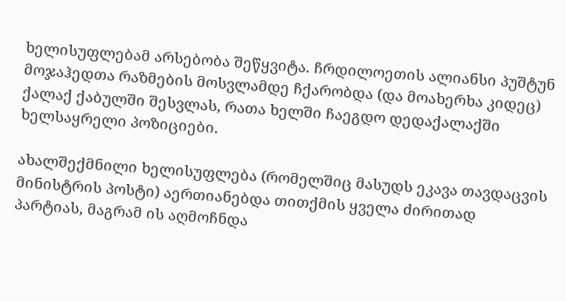ხელისუფლებამ არსებობა შეწყვიტა. ჩრდილოეთის ალიანსი პუშტუნ მოჯაჰედთა რაზმების მოსვლამდე ჩქარობდა (და მოახერხა კიდეც) ქალაქ ქაბულში შესვლას, რათა ხელში ჩაეგდო დედაქალაქში ხელსაყრელი პოზიციები.

ახალშექმნილი ხელისუფლება (რომელშიც მასუდს ეკავა თავდაცვის მინისტრის პოსტი) აერთიანებდა თითქმის ყველა ძირითად პარტიას, მაგრამ ის აღმოჩნდა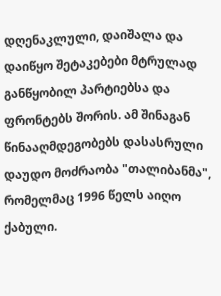დღენაკლული, დაიშალა და დაიწყო შეტაკებები მტრულად განწყობილ პარტიებსა და ფრონტებს შორის. ამ შინაგან წინააღმდეგობებს დასასრული დაუდო მოძრაობა "თალიბანმა", რომელმაც 1996 წელს აიღო ქაბული.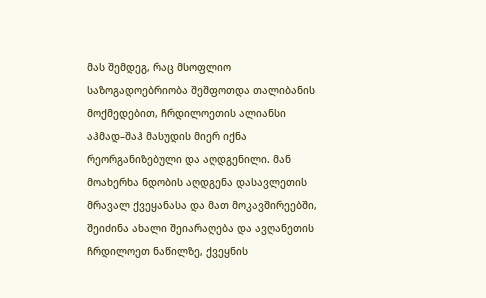მას შემდეგ, რაც მსოფლიო საზოგადოებრიობა შეშფოთდა თალიბანის მოქმედებით, ჩრდილოეთის ალიანსი აჰმად–შაჰ მასუდის მიერ იქნა რეორგანიზებული და აღდგენილი. მან მოახერხა ნდობის აღდგენა დასავლეთის მრავალ ქვეყანასა და მათ მოკავშირეებში, შეიძინა ახალი შეიარაღება და ავღანეთის ჩრდილოეთ ნაწილზე, ქვეყნის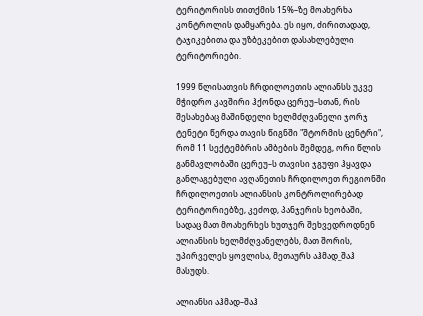ტერიტორისს თითქმის 15%–ზე მოახერხა კონტროლის დამყარება. ეს იყო, ძირითადად, ტაჯიკებითა და უზბეკებით დასახლებული ტერიტორიები.

1999 წლისათვის ჩრდილოეთის ალიანსს უკვე მჭიდრო კავშირი ჰქონდა ცერეუ–სთან, რის შესახებაც მაშინდელი ხელმძღვანელი ჯორჯ ტენეტი წერდა თავის წიგნში "შტორმის ცენტრი", რომ 11 სექტემბრის ამბების შემდეგ, ორი წლის განმავლობაში ცერეუ–ს თავისი ჯგუფი ჰყავდა განლაგებული ავღანეთის ჩრდილოეთ რეგიონში ჩრდილოეთის ალიანსის კონტროლირებად ტერიტორიებზე, კეძოდ, პანჯერის ხეობაში, სადაც მათ მოახერხეს ხუთჯერ შეხვედროდნენ ალიანსის ხელმძღვანელებს, მათ შორის, უპირველეს ყოვლისა, მეთაურს აჰმად_შაჰ მასუდს.

ალიანსი აჰმად–შაჰ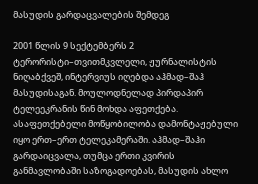მასუდის გარდაცვალების შემდეგ

2001 წლის 9 სექტემბერს 2 ტერორისტი–თვითმკვლელი, ჟურნალისტის ნიღაბქვეშ, ინტერვიუს იღებდა აჰმად–შაჰ მასუდისაგან. მოულოდნელად პირდაპირ ტელეეკრანის წინ მოხდა აფეთქება. ასაფეთქებელი მოწყობილობა დამონტაჟებული იყო ერთ–ერთ ტელეკამერაში. აჰმად–შაჰი გარდაიცვალა, თუმცა ერთი კვირის განმავლობაში საზოგადოებას, მასუდის ახლო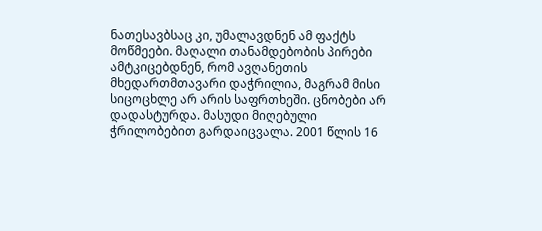ნათესავბსაც კი, უმალავდნენ ამ ფაქტს მოწმეები. მაღალი თანამდებობის პირები ამტკიცებდნენ, რომ ავღანეთის მხედართმთავარი დაჭრილია, მაგრამ მისი სიცოცხლე არ არის საფრთხეში. ცნობები არ დადასტურდა. მასუდი მიღებული ჭრილობებით გარდაიცვალა. 2001 წლის 16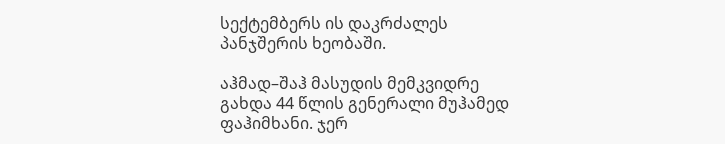სექტემბერს ის დაკრძალეს პანჯშერის ხეობაში.

აჰმად–შაჰ მასუდის მემკვიდრე გახდა 44 წლის გენერალი მუჰამედ ფაჰიმხანი. ჯერ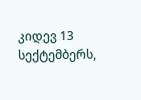კიდევ 13 სექტემბერს,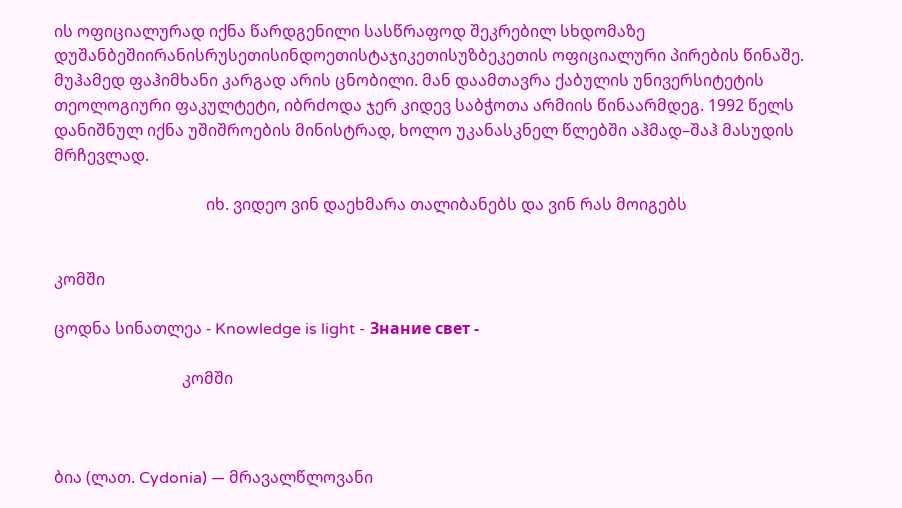ის ოფიციალურად იქნა წარდგენილი სასწრაფოდ შეკრებილ სხდომაზე დუშანბეშიირანისრუსეთისინდოეთისტაჯიკეთისუზბეკეთის ოფიციალური პირების წინაშე. მუჰამედ ფაჰიმხანი კარგად არის ცნობილი. მან დაამთავრა ქაბულის უნივერსიტეტის თეოლოგიური ფაკულტეტი, იბრძოდა ჯერ კიდევ საბჭოთა არმიის წინაარმდეგ. 1992 წელს დანიშნულ იქნა უშიშროების მინისტრად, ხოლო უკანასკნელ წლებში აჰმად–შაჰ მასუდის მრჩევლად.

                                      იხ. ვიდეო ვინ დაეხმარა თალიბანებს და ვინ რას მოიგებს


კომში

ცოდნა სინათლეა - Knowledge is light - Знание свет -

                                კომში



ბია (ლათ. Cydonia) — მრავალწლოვანი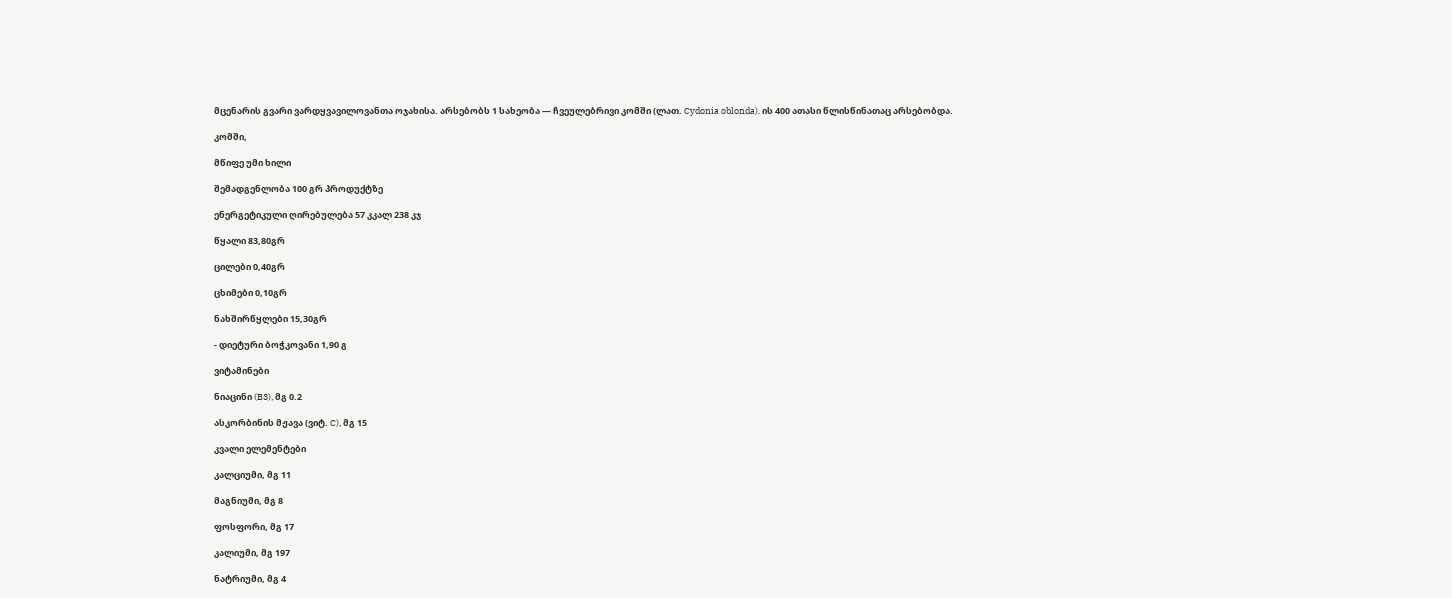მცენარის გვარი ვარდყვავილოვანთა ოჯახისა. არსებობს 1 სახეობა — ჩვეულებრივი კომში (ლათ. Cydonia oblonda). ის 400 ათასი წლისწინათაც არსებობდა.

კომში,

მწიფე უმი ხილი

შემადგენლობა 100 გრ პროდუქტზე

ენერგეტიკული ღირებულება 57 კკალ 238 კჯ

წყალი 83,80გრ

ცილები 0,40გრ

ცხიმები 0,10გრ

ნახშირწყლები 15,30გრ

- დიეტური ბოჭკოვანი 1,90 გ

ვიტამინები

ნიაცინი (B3), მგ 0.2

ასკორბინის მჟავა (ვიტ. C), მგ 15

კვალი ელემენტები

კალციუმი, მგ 11

მაგნიუმი, მგ 8

ფოსფორი, მგ 17

კალიუმი, მგ 197

ნატრიუმი, მგ 4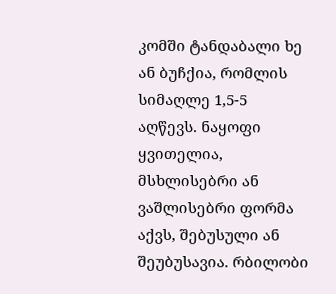კომში ტანდაბალი ხე ან ბუჩქია, რომლის სიმაღლე 1,5-5  აღწევს. ნაყოფი ყვითელია, მსხლისებრი ან ვაშლისებრი ფორმა აქვს, შებუსული ან შეუბუსავია. რბილობი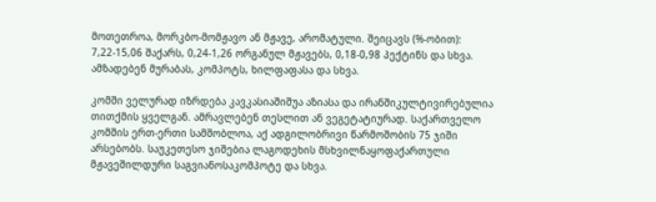მოთეთროა, მორკბო-მომჟავო ან მჟავე, არომატული. შეიცავს (%-ობით): 7,22-15,06 შაქარს, 0,24-1,26 ორგანულ მჟავებს, 0,18-0,98 პექტინს და სხვა. ამზადებენ მურაბას, კომპოტს, ხილფაფასა და სხვა.

კომში ველურად იზრდება კავკასიაშიშუა აზიასა და ირანშიკულტივირებულია თითქმის ყველგან. ამრავლებენ თესლით ან ვეგეტატიურად. საქართველო კომშის ერთ-ერთი სამშობლოა, აქ ადგილობრივი წარმოშობის 75 ჯიში არსებობს. საუკეთესო ჯიშებია ლაგოდეხის მსხვილნაყოფაქართული მჟავეშილდური საგვიანოსაკომპოტე და სხვა.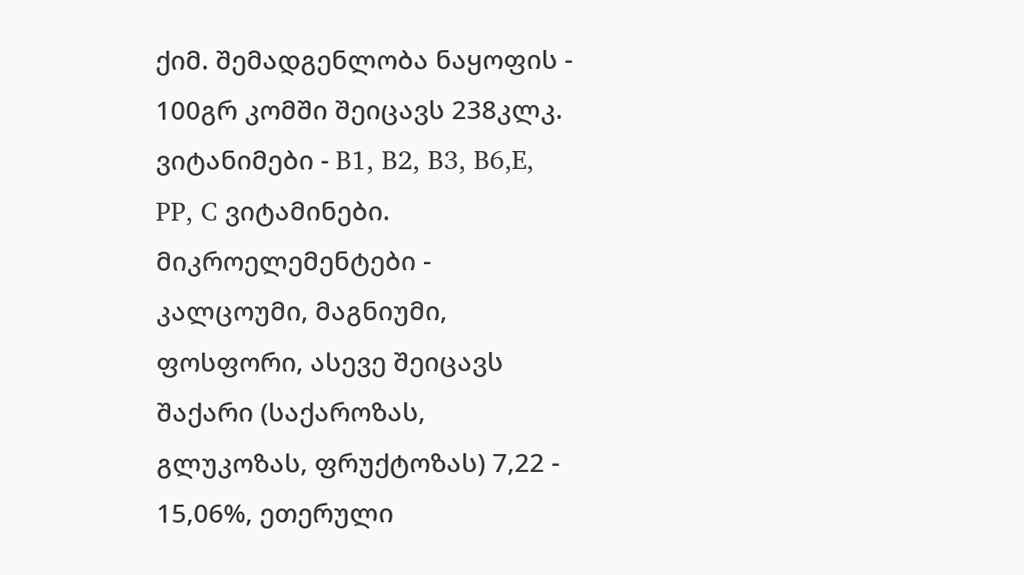ქიმ. შემადგენლობა ნაყოფის - 100გრ კომში შეიცავს 238კლკ. ვიტანიმები - B1, B2, B3, B6,E, PP, C ვიტამინები. მიკროელემენტები - კალცოუმი, მაგნიუმი, ფოსფორი, ასევე შეიცავს შაქარი (საქაროზას, გლუკოზას, ფრუქტოზას) 7,22 - 15,06%, ეთერული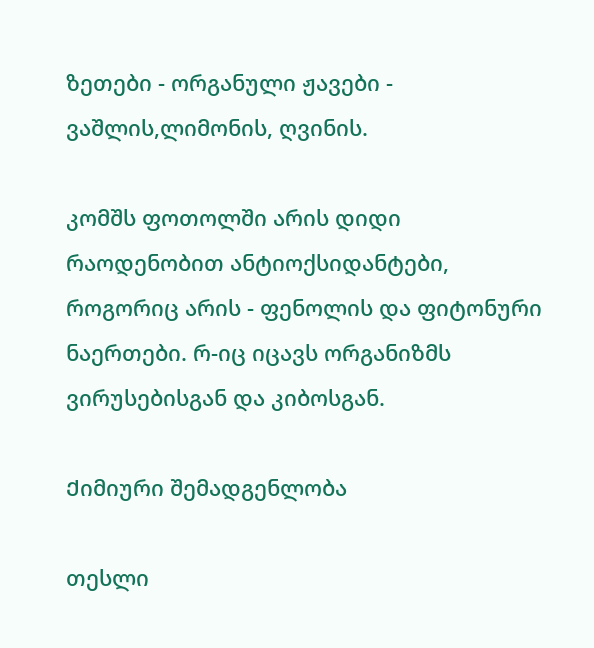ზეთები - ორგანული ჟავები - ვაშლის,ლიმონის, ღვინის.

კომშს ფოთოლში არის დიდი რაოდენობით ანტიოქსიდანტები, როგორიც არის - ფენოლის და ფიტონური ნაერთები. რ-იც იცავს ორგანიზმს ვირუსებისგან და კიბოსგან.

Ქიმიური შემადგენლობა

თესლი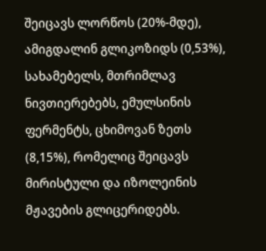შეიცავს ლორწოს (20%-მდე), ამიგდალინ გლიკოზიდს (0,53%), სახამებელს, მთრიმლავ ნივთიერებებს, ემულსინის ფერმენტს, ცხიმოვან ზეთს (8,15%), რომელიც შეიცავს მირისტული და იზოლეინის მჟავების გლიცერიდებს.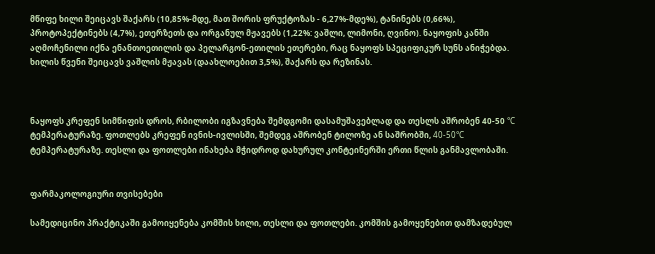მწიფე ხილი შეიცავს შაქარს (10,85%-მდე, მათ შორის ფრუქტოზას - 6,27%-მდე%), ტანინებს (0,66%), პროტოპექტინებს (4,7%), ეთერზეთს და ორგანულ მჟავებს (1,22%: ვაშლი, ლიმონი, ღვინო). ნაყოფის კანში აღმოჩენილი იქნა ენანთოეთილის და პელარგონ-ეთილის ეთერები, რაც ნაყოფს სპეციფიკურ სუნს ანიჭებდა. ხილის წვენი შეიცავს ვაშლის მჟავას (დაახლოებით 3,5%), შაქარს და რეზინას.



ნაყოფს კრეფენ სიმწიფის დროს, რბილობი იგზავნება შემდგომი დასამუშავებლად და თესლს აშრობენ 40-50 °C ტემპერატურაზე. ფოთლებს კრეფენ ივნის-ივლისში, შემდეგ აშრობენ ტილოზე ან საშრობში, 40-50°C ტემპერატურაზე. თესლი და ფოთლები ინახება მჭიდროდ დახურულ კონტეინერში ერთი წლის განმავლობაში.


ფარმაკოლოგიური თვისებები

სამედიცინო პრაქტიკაში გამოიყენება კომშის ხილი, თესლი და ფოთლები. კომშის გამოყენებით დამზადებულ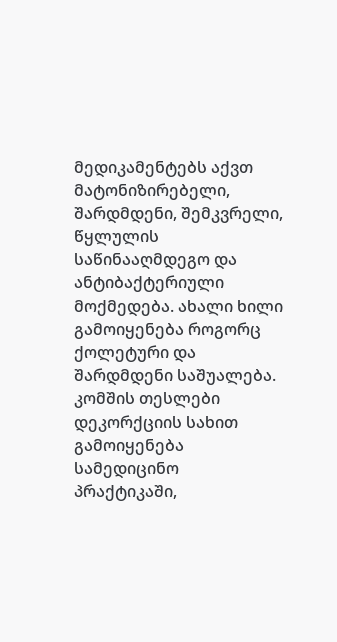მედიკამენტებს აქვთ მატონიზირებელი, შარდმდენი, შემკვრელი, წყლულის საწინააღმდეგო და ანტიბაქტერიული მოქმედება. ახალი ხილი გამოიყენება როგორც ქოლეტური და შარდმდენი საშუალება. კომშის თესლები დეკორქციის სახით გამოიყენება სამედიცინო პრაქტიკაში,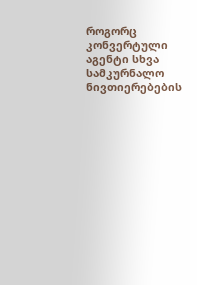როგორც კონვერტული აგენტი სხვა სამკურნალო ნივთიერებების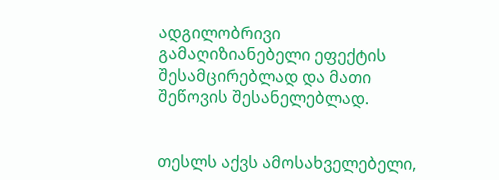ადგილობრივი გამაღიზიანებელი ეფექტის შესამცირებლად და მათი შეწოვის შესანელებლად.


თესლს აქვს ამოსახველებელი,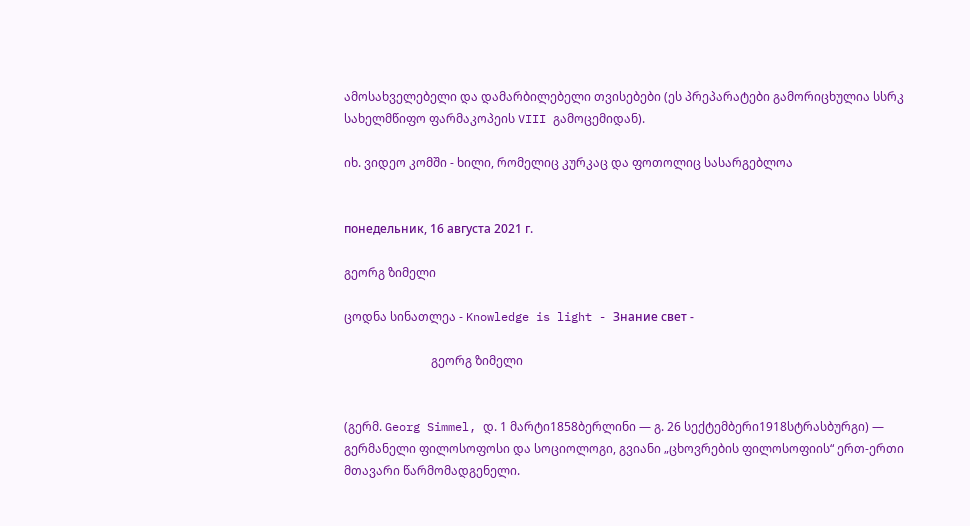ამოსახველებელი და დამარბილებელი თვისებები (ეს პრეპარატები გამორიცხულია სსრკ სახელმწიფო ფარმაკოპეის VIII გამოცემიდან).

იხ. ვიდეო კომში - ხილი, რომელიც კურკაც და ფოთოლიც სასარგებლოა


понедельник, 16 августа 2021 г.

გეორგ ზიმელი

ცოდნა სინათლეა - Knowledge is light - Знание свет -

                             გეორგ ზიმელი


(გერმ. Georg Simmel, დ. 1 მარტი1858ბერლინი — გ. 26 სექტემბერი1918სტრასბურგი) — გერმანელი ფილოსოფოსი და სოციოლოგი, გვიანი „ცხოვრების ფილოსოფიის“ ერთ-ერთი მთავარი წარმომადგენელი.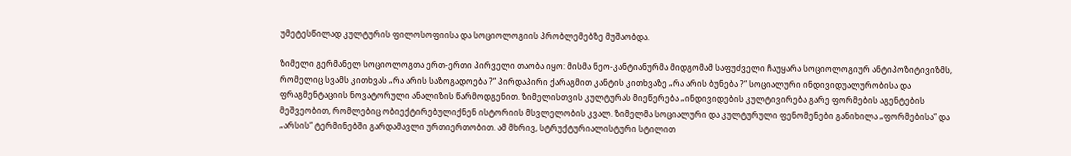უმეტესწილად კულტურის ფილოსოფიისა და სოციოლოგიის პრობლემებზე მუშაობდა.

ზიმელი გერმანელ სოციოლოგთა ერთ-ერთი პირველი თაობა იყო: მისმა ნეო-კანტიანურმა მიდგომამ საფუძველი ჩაუყარა სოციოლოგიურ ანტიპოზიტივიზმს, რომელიც სვამს კითხვას „რა არის საზოგადოება ?“ პირდაპირი ქარაგმით კანტის კითხვაზე „რა არის ბუნება ?“ სოციალური ინდივიდუალურობისა და ფრაგმენტაციის ნოვატორული ანალიზის წარმოდგენით. ზიმელისთვის კულტურას მიეწერება „ინდივიდების კულტივირება გარე ფორმების აგენტების მეშვეობით, რომლებიც ობიექტირებულიქნენ ისტორიის მსვლელობის კვალ. ზიმელმა სოციალური და კულტურული ფენომენები განიხილა „ფორმებისა“ და „არსის“ ტერმინებში გარდამავლი ურთიერთობით. ამ მხრივ, სტრუქტურიალისტური სტილით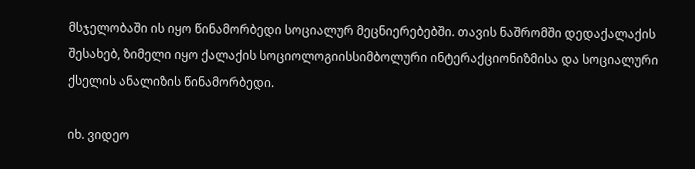მსჯელობაში ის იყო წინამორბედი სოციალურ მეცნიერებებში. თავის ნაშრომში დედაქალაქის შესახებ, ზიმელი იყო ქალაქის სოციოლოგიისსიმბოლური ინტერაქციონიზმისა და სოციალური ქსელის ანალიზის წინამორბედი.

იხ. ვიდეო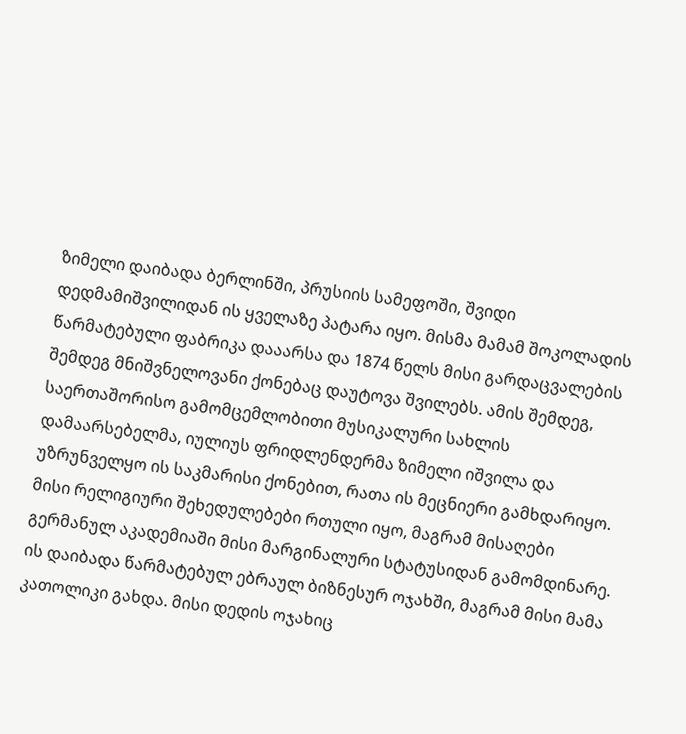ზიმელი დაიბადა ბერლინში, პრუსიის სამეფოში, შვიდი დედმამიშვილიდან ის ყველაზე პატარა იყო. მისმა მამამ შოკოლადის წარმატებული ფაბრიკა დააარსა და 1874 წელს მისი გარდაცვალების შემდეგ მნიშვნელოვანი ქონებაც დაუტოვა შვილებს. ამის შემდეგ, საერთაშორისო გამომცემლობითი მუსიკალური სახლის დამაარსებელმა, იულიუს ფრიდლენდერმა ზიმელი იშვილა და უზრუნველყო ის საკმარისი ქონებით, რათა ის მეცნიერი გამხდარიყო. მისი რელიგიური შეხედულებები რთული იყო, მაგრამ მისაღები გერმანულ აკადემიაში მისი მარგინალური სტატუსიდან გამომდინარე. ის დაიბადა წარმატებულ ებრაულ ბიზნესურ ოჯახში, მაგრამ მისი მამა კათოლიკი გახდა. მისი დედის ოჯახიც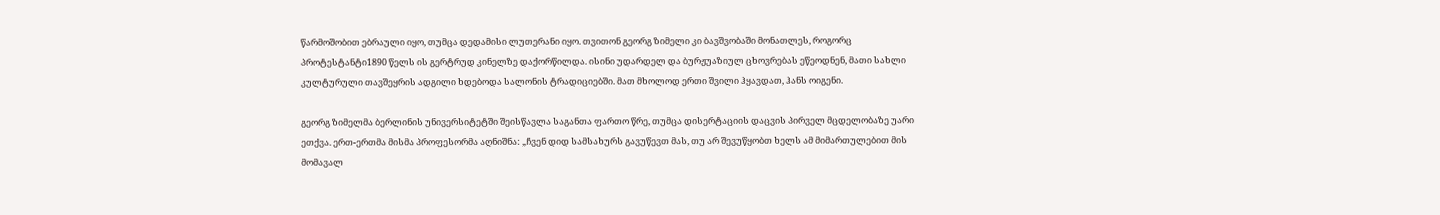წარმოშობით ებრაული იყო, თუმცა დედამისი ლუთერანი იყო. თვითონ გეორგ ზიმელი კი ბავშვობაში მონათლეს, როგორც პროტესტანტი1890 წელს ის გერტრუდ კინელზე დაქორწილდა. ისინი უდარდელ და ბურჟუაზიულ ცხოვრებას ეწეოდნენ, მათი სახლი კულტურული თავშეყრის ადგილი ხდებოდა სალონის ტრადიციებში. მათ მხოლოდ ერთი შვილი ჰყავდათ, ჰანს ოიგენი.

გეორგ ზიმელმა ბერლინის უნივერსიტეტში შეისწავლა საგანთა ფართო წრე, თუმცა დისერტაციის დაცვის პირველ მცდელობაზე უარი ეთქვა. ერთ-ერთმა მისმა პროფესორმა აღნიშნა: „ჩვენ დიდ სამსახურს გავუწევთ მას, თუ არ შევუწყობთ ხელს ამ მიმართულებით მის მომავალ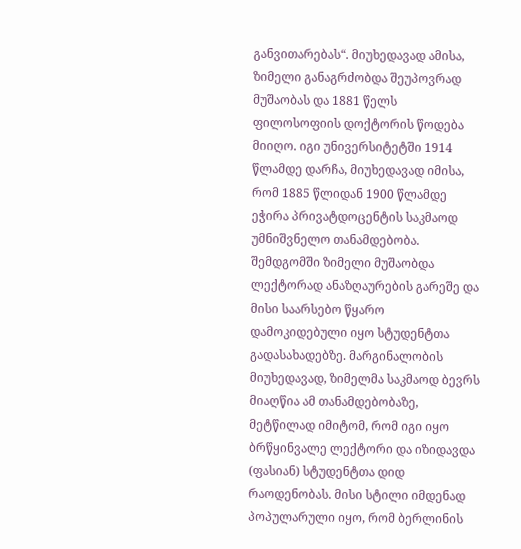განვითარებას“. მიუხედავად ამისა, ზიმელი განაგრძობდა შეუპოვრად მუშაობას და 1881 წელს ფილოსოფიის დოქტორის წოდება მიიღო. იგი უნივერსიტეტში 1914 წლამდე დარჩა, მიუხედავად იმისა, რომ 1885 წლიდან 1900 წლამდე ეჭირა პრივატდოცენტის საკმაოდ უმნიშვნელო თანამდებობა. შემდგომში ზიმელი მუშაობდა ლექტორად ანაზღაურების გარეშე და მისი საარსებო წყარო დამოკიდებული იყო სტუდენტთა გადასახადებზე. მარგინალობის მიუხედავად, ზიმელმა საკმაოდ ბევრს მიაღწია ამ თანამდებობაზე, მეტწილად იმიტომ, რომ იგი იყო ბრწყინვალე ლექტორი და იზიდავდა (ფასიან) სტუდენტთა დიდ რაოდენობას. მისი სტილი იმდენად პოპულარული იყო, რომ ბერლინის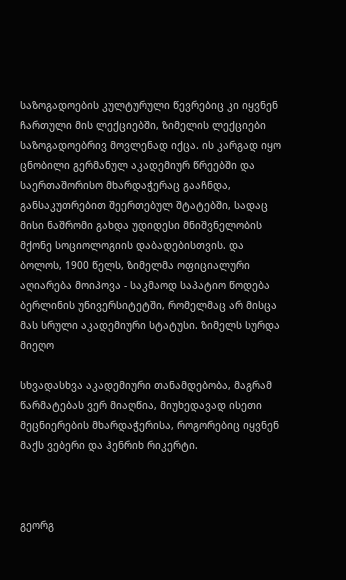საზოგადოების კულტურული წევრებიც კი იყვნენ ჩართული მის ლექციებში, ზიმელის ლექციები საზოგადოებრივ მოვლენად იქცა. ის კარგად იყო ცნობილი გერმანულ აკადემიურ წრეებში და საერთაშორისო მხარდაჭერაც გააჩნდა, განსაკუთრებით შეერთებულ შტატებში, სადაც მისი ნაშრომი გახდა უდიდესი მნიშვნელობის მქონე სოციოლოგიის დაბადებისთვის. და ბოლოს, 1900 წელს, ზიმელმა ოფიციალური აღიარება მოიპოვა - საკმაოდ საპატიო წოდება ბერლინის უნივერსიტეტში, რომელმაც არ მისცა მას სრული აკადემიური სტატუსი. ზიმელს სურდა მიეღო

სხვადასხვა აკადემიური თანამდებობა, მაგრამ წარმატებას ვერ მიაღწია, მიუხედავად ისეთი მეცნიერების მხარდაჭერისა, როგორებიც იყვნენ მაქს ვებერი და ჰენრიხ რიკერტი.



გეორგ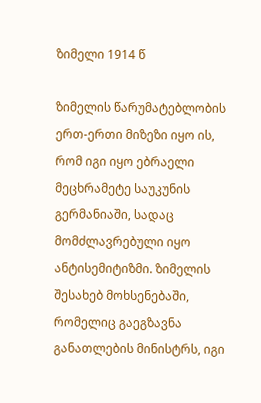ზიმელი 1914 წ

ზიმელის წარუმატებლობის ერთ-ერთი მიზეზი იყო ის, რომ იგი იყო ებრაელი მეცხრამეტე საუკუნის გერმანიაში, სადაც მომძლავრებული იყო ანტისემიტიზმი. ზიმელის შესახებ მოხსენებაში, რომელიც გაეგზავნა განათლების მინისტრს, იგი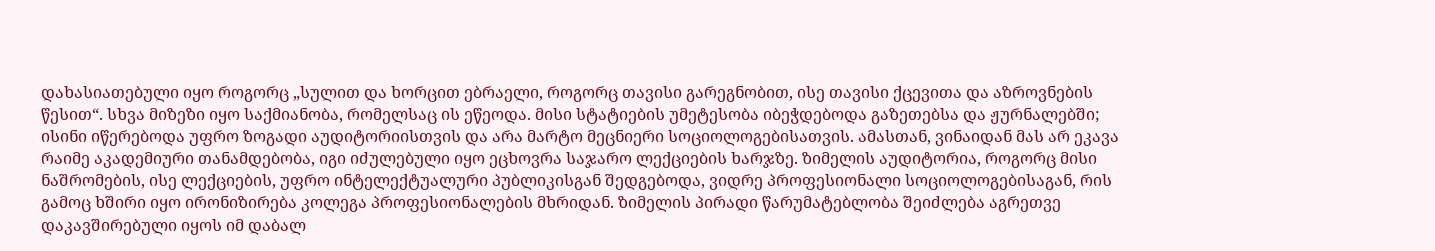დახასიათებული იყო როგორც „სულით და ხორცით ებრაელი, როგორც თავისი გარეგნობით, ისე თავისი ქცევითა და აზროვნების წესით“. სხვა მიზეზი იყო საქმიანობა, რომელსაც ის ეწეოდა. მისი სტატიების უმეტესობა იბეჭდებოდა გაზეთებსა და ჟურნალებში; ისინი იწერებოდა უფრო ზოგადი აუდიტორიისთვის და არა მარტო მეცნიერი სოციოლოგებისათვის. ამასთან, ვინაიდან მას არ ეკავა რაიმე აკადემიური თანამდებობა, იგი იძულებული იყო ეცხოვრა საჯარო ლექციების ხარჯზე. ზიმელის აუდიტორია, როგორც მისი ნაშრომების, ისე ლექციების, უფრო ინტელექტუალური პუბლიკისგან შედგებოდა, ვიდრე პროფესიონალი სოციოლოგებისაგან, რის გამოც ხშირი იყო ირონიზირება კოლეგა პროფესიონალების მხრიდან. ზიმელის პირადი წარუმატებლობა შეიძლება აგრეთვე დაკავშირებული იყოს იმ დაბალ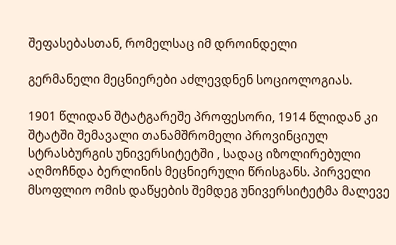შეფასებასთან, რომელსაც იმ დროინდელი

გერმანელი მეცნიერები აძლევდნენ სოციოლოგიას.

1901 წლიდან შტატგარეშე პროფესორი, 1914 წლიდან კი შტატში შემავალი თანამშრომელი პროვინციულ სტრასბურგის უნივერსიტეტში , სადაც იზოლირებული აღმოჩნდა ბერლინის მეცნიერული წრისგანს. პირველი მსოფლიო ომის დაწყების შემდეგ უნივერსიტეტმა მალევე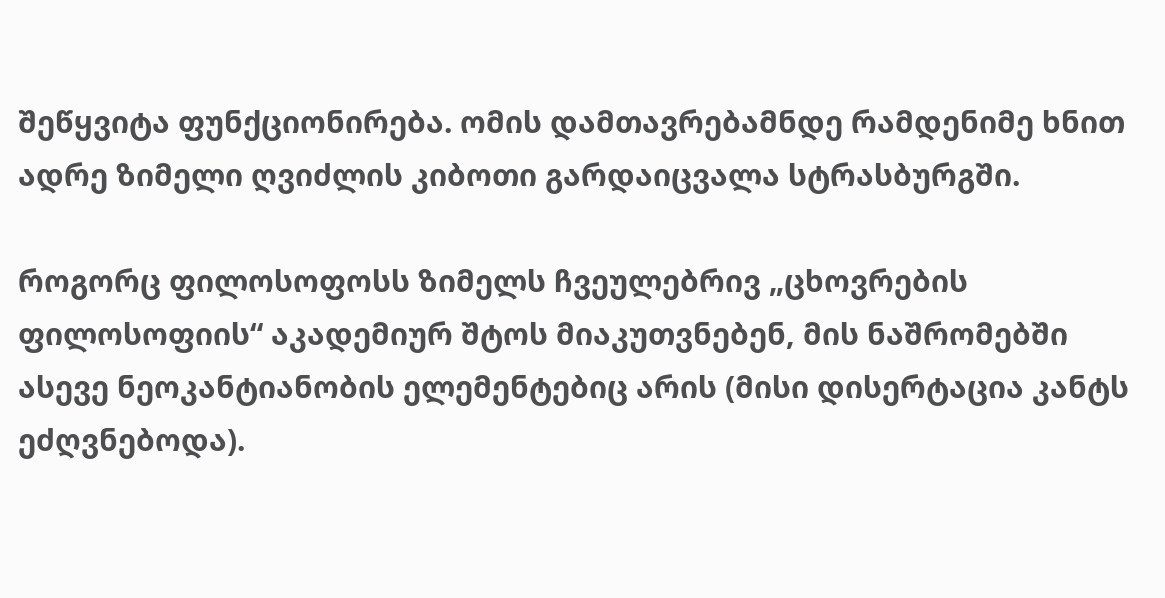შეწყვიტა ფუნქციონირება. ომის დამთავრებამნდე რამდენიმე ხნით ადრე ზიმელი ღვიძლის კიბოთი გარდაიცვალა სტრასბურგში.

როგორც ფილოსოფოსს ზიმელს ჩვეულებრივ „ცხოვრების ფილოსოფიის“ აკადემიურ შტოს მიაკუთვნებენ, მის ნაშრომებში ასევე ნეოკანტიანობის ელემენტებიც არის (მისი დისერტაცია კანტს ეძღვნებოდა).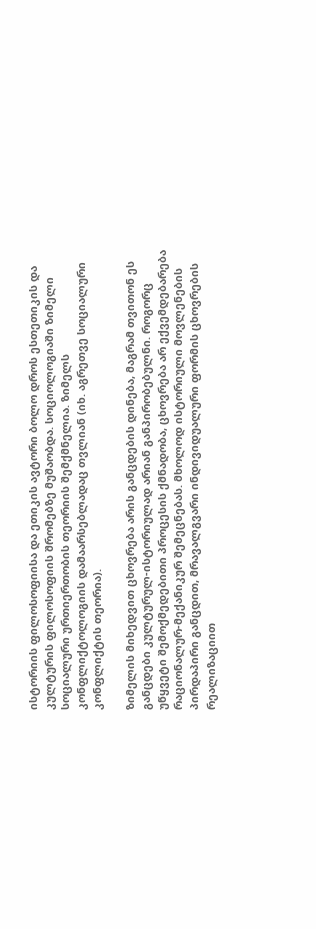ისტორიის ფილოსოფიისა და ეთიკის ავტორი ბოლო დროს ესთეთიკის და კულტურის ფილოსოფიის შრომებზე მუშაობდა. სოციოლოგიაში ზიმელი სოციალური ურთიერთობის თეორიის შემქმნელია. ზიმელს კონფლიქტოლოგიის დამაარსებლადაც თვლიან (იხ. აგრეთვე სოციალური კონფლიქტის თეორია).

ზიმელის მიხედვით ცხოვრება არის განცდების დინება, მაგრამ თვითონ ეს განცდები კულტურულ-ისტორიულად არიან განპირობებულნი. როგორც უწყვეტი შემოქმედებითი პროცესის ქმნადობა, ცხოვრება არ ექვემდებარება რაციონალურ-მექანიკურ შემეცნებას. მხოლოდ ისტორიული მოვლენების პირდაპირი განცდით, მრავალგვარი ინდივიდუალური ფორმის ცხოვრების რეალიზაციით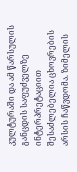კულტურაში და ამ წარსულის განცდის საფუძველზე ინტერპრეტაციით შესაძლებელია ცხოვრების არსის ჩაწვდომა. ზიმელის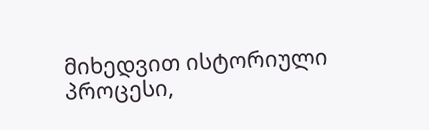მიხედვით ისტორიული პროცესი,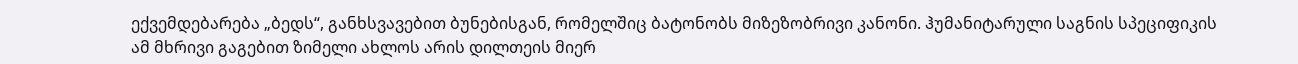ექვემდებარება „ბედს“, განხსვავებით ბუნებისგან, რომელშიც ბატონობს მიზეზობრივი კანონი. ჰუმანიტარული საგნის სპეციფიკის ამ მხრივი გაგებით ზიმელი ახლოს არის დილთეის მიერ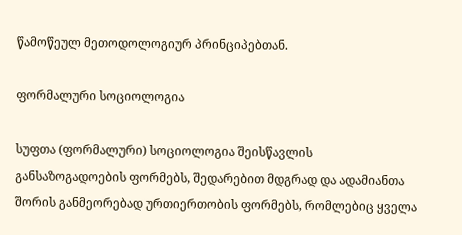წამოწეულ მეთოდოლოგიურ პრინციპებთან.

ფორმალური სოციოლოგია

სუფთა (ფორმალური) სოციოლოგია შეისწავლის განსაზოგადოების ფორმებს, შედარებით მდგრად და ადამიანთა შორის განმეორებად ურთიერთობის ფორმებს, რომლებიც ყველა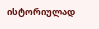ისტორიულად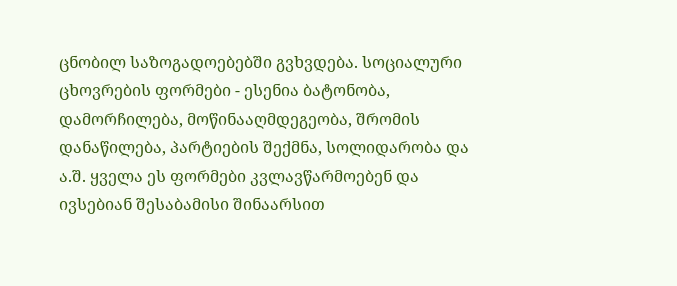ცნობილ საზოგადოებებში გვხვდება. სოციალური ცხოვრების ფორმები - ესენია ბატონობა, დამორჩილება, მოწინააღმდეგეობა, შრომის დანაწილება, პარტიების შექმნა, სოლიდარობა და ა.შ. ყველა ეს ფორმები კვლავწარმოებენ და ივსებიან შესაბამისი შინაარსით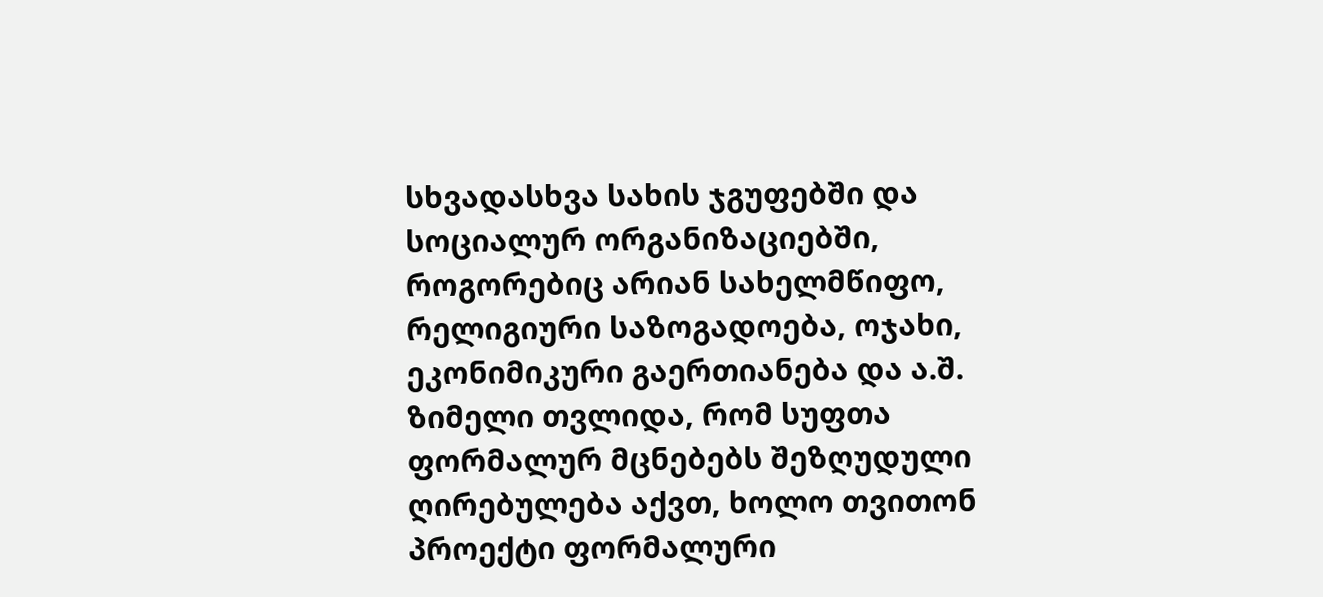სხვადასხვა სახის ჯგუფებში და სოციალურ ორგანიზაციებში, როგორებიც არიან სახელმწიფო, რელიგიური საზოგადოება, ოჯახი, ეკონიმიკური გაერთიანება და ა.შ. ზიმელი თვლიდა, რომ სუფთა ფორმალურ მცნებებს შეზღუდული ღირებულება აქვთ, ხოლო თვითონ პროექტი ფორმალური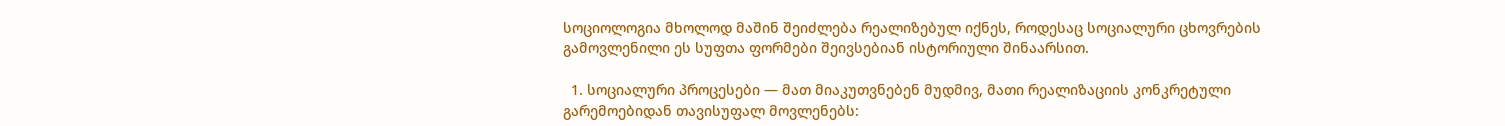სოციოლოგია მხოლოდ მაშინ შეიძლება რეალიზებულ იქნეს, როდესაც სოციალური ცხოვრების გამოვლენილი ეს სუფთა ფორმები შეივსებიან ისტორიული შინაარსით.

  1. სოციალური პროცესები — მათ მიაკუთვნებენ მუდმივ, მათი რეალიზაციის კონკრეტული გარემოებიდან თავისუფალ მოვლენებს: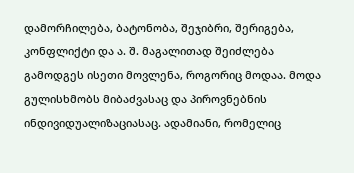დამორჩილება, ბატონობა, შეჯიბრი, შერიგება, კონფლიქტი და ა. შ. მაგალითად შეიძლება გამოდგეს ისეთი მოვლენა, როგორიც მოდაა. მოდა გულისხმობს მიბაძვასაც და პიროვნებნის ინდივიდუალიზაციასაც. ადამიანი, რომელიც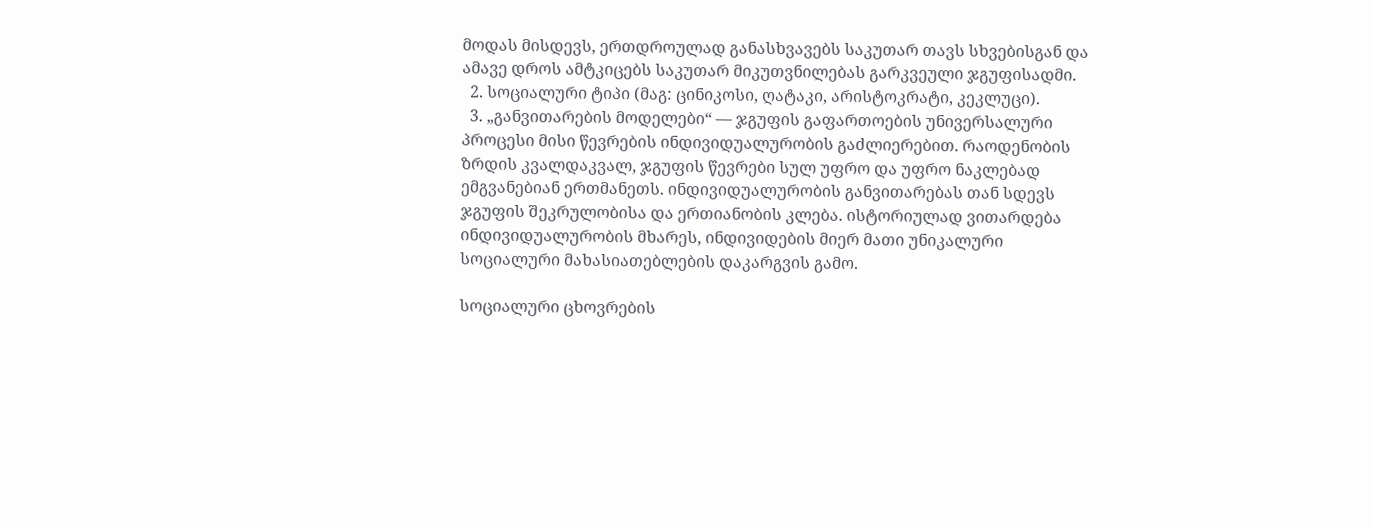მოდას მისდევს, ერთდროულად განასხვავებს საკუთარ თავს სხვებისგან და ამავე დროს ამტკიცებს საკუთარ მიკუთვნილებას გარკვეული ჯგუფისადმი.
  2. სოციალური ტიპი (მაგ: ცინიკოსი, ღატაკი, არისტოკრატი, კეკლუცი).
  3. „განვითარების მოდელები“ — ჯგუფის გაფართოების უნივერსალური პროცესი მისი წევრების ინდივიდუალურობის გაძლიერებით. რაოდენობის ზრდის კვალდაკვალ, ჯგუფის წევრები სულ უფრო და უფრო ნაკლებად ემგვანებიან ერთმანეთს. ინდივიდუალურობის განვითარებას თან სდევს ჯგუფის შეკრულობისა და ერთიანობის კლება. ისტორიულად ვითარდება ინდივიდუალურობის მხარეს, ინდივიდების მიერ მათი უნიკალური სოციალური მახასიათებლების დაკარგვის გამო.

სოციალური ცხოვრების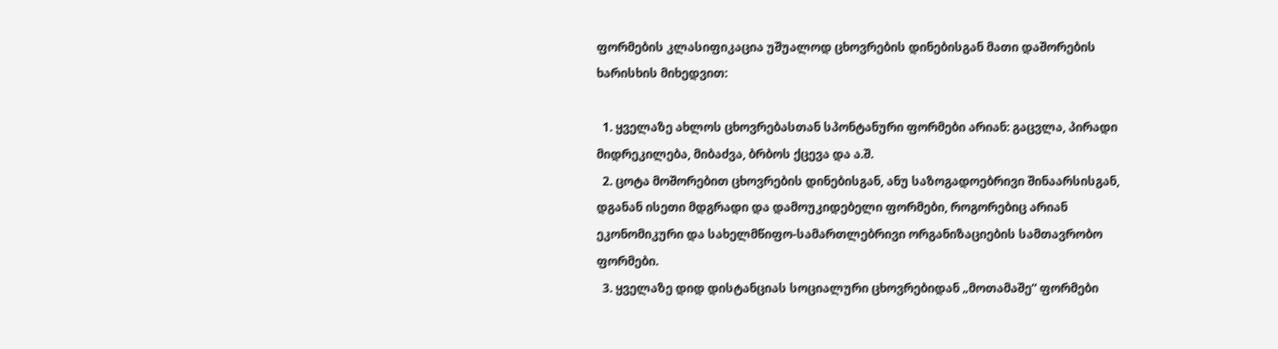ფორმების კლასიფიკაცია უშუალოდ ცხოვრების დინებისგან მათი დაშორების ხარისხის მიხედვით:

  1. ყველაზე ახლოს ცხოვრებასთან სპონტანური ფორმები არიან: გაცვლა, პირადი მიდრეკილება, მიბაძვა, ბრბოს ქცევა და ა.შ.
  2. ცოტა მოშორებით ცხოვრების დინებისგან, ანუ საზოგადოებრივი შინაარსისგან, დგანან ისეთი მდგრადი და დამოუკიდებელი ფორმები, როგორებიც არიან ეკონომიკური და სახელმწიფო-სამართლებრივი ორგანიზაციების სამთავრობო ფორმები.
  3. ყველაზე დიდ დისტანციას სოციალური ცხოვრებიდან „მოთამაშე“ ფორმები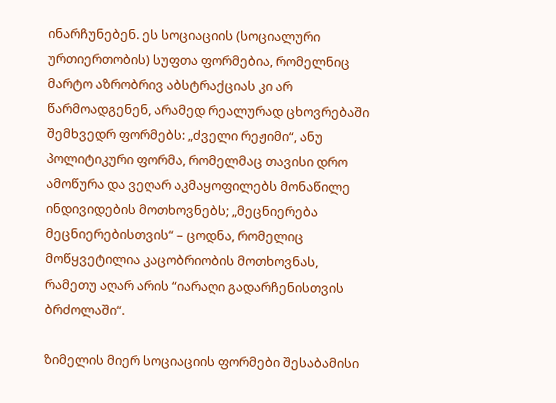ინარჩუნებენ. ეს სოციაციის (სოციალური ურთიერთობის) სუფთა ფორმებია, რომელნიც მარტო აზრობრივ აბსტრაქციას კი არ წარმოადგენენ, არამედ რეალურად ცხოვრებაში შემხვედრ ფორმებს: „ძველი რეჟიმი“, ანუ პოლიტიკური ფორმა, რომელმაც თავისი დრო ამოწურა და ვეღარ აკმაყოფილებს მონაწილე ინდივიდების მოთხოვნებს; „მეცნიერება მეცნიერებისთვის“ – ცოდნა, რომელიც მოწყვეტილია კაცობრიობის მოთხოვნას, რამეთუ აღარ არის “იარაღი გადარჩენისთვის ბრძოლაში“.

ზიმელის მიერ სოციაციის ფორმები შესაბამისი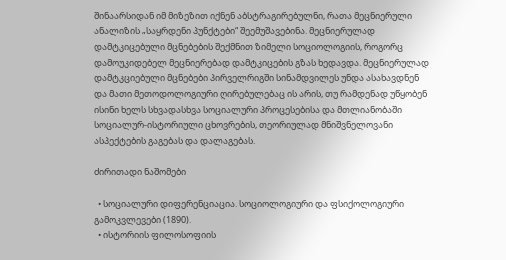შინაარსიდან იმ მიზეზით იქნენ აბსტრაგირებულნი, რათა მეცნიერული ანალიზის „საყრდენი პუნქტები“ შეემუშავებინა. მეცნიერულად დამტკიცებული მცნებების შექმნით ზიმელი სოციოლოგიის, როგორც დამოუკიდებელ მეცნიერებად დამტკიცების გზას ხედავდა. მეცნიერულად დამტკციებული მცნებები პირველრიგში სინამდვილეს უნდა ასახავდნენ და მათი მეთოდოლოგიური ღირებულებაც ის არის, თუ რამდენად უწყობენ ისინი ხელს სხვადასხვა სოციალური პროცესებისა და მთლიანობაში სოციალურ-ისტორიული ცხოვრების, თეორიულად მნიშვნელოვანი ასპექტების გაგებას და დალაგებას.

ძირითადი ნაშომები

  • სოციალური დიფერენციაცია. სოციოლოგიური და ფსიქოლოგიური გამოკვლევები (1890).
  • ისტორიის ფილოსოფიის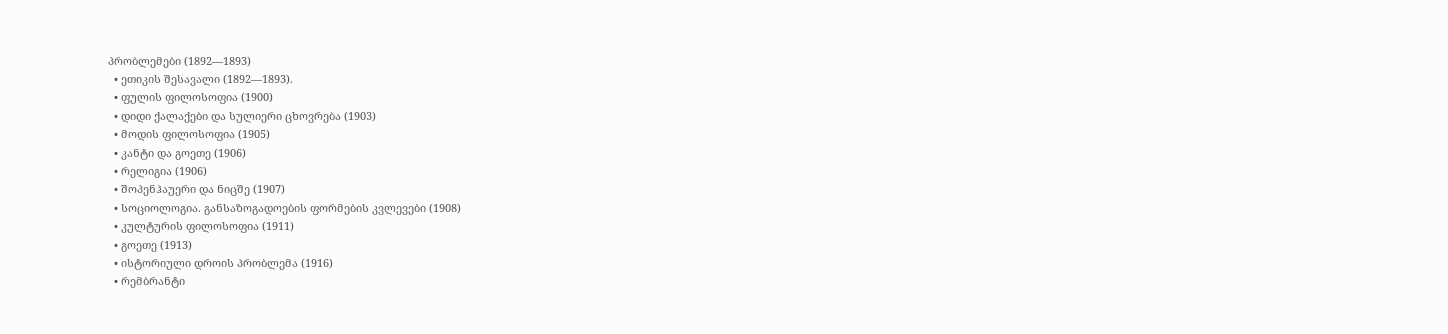პრობლემები (1892—1893)
  • ეთიკის შესავალი (1892—1893).
  • ფულის ფილოსოფია (1900)
  • დიდი ქალაქები და სულიერი ცხოვრება (1903)
  • მოდის ფილოსოფია (1905)
  • კანტი და გოეთე (1906)
  • რელიგია (1906)
  • შოპენჰაუერი და ნიცშე (1907)
  • სოციოლოგია. განსაზოგადოების ფორმების კვლევები (1908)
  • კულტურის ფილოსოფია (1911)
  • გოეთე (1913)
  • ისტორიული დროის პრობლემა (1916)
  • რემბრანტი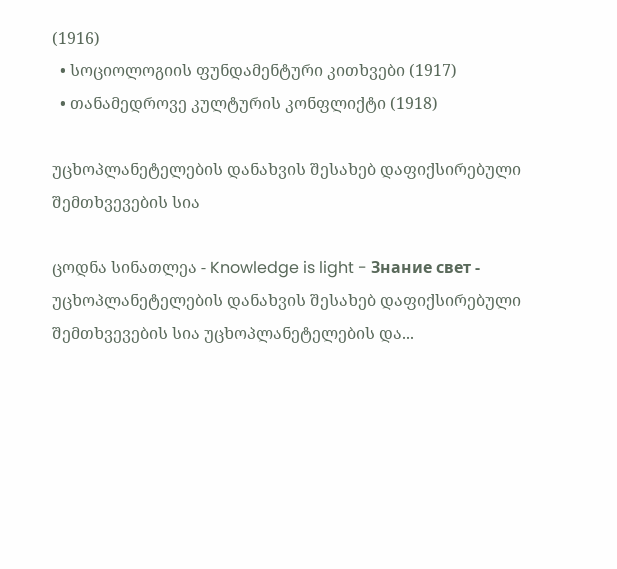(1916)
  • სოციოლოგიის ფუნდამენტური კითხვები (1917)
  • თანამედროვე კულტურის კონფლიქტი (1918)

უცხოპლანეტელების დანახვის შესახებ დაფიქსირებული შემთხვევების სია

ცოდნა სინათლეა - Knowledge is light - Знание свет -     უცხოპლანეტელების დანახვის შესახებ დაფიქსირებული შემთხვევების სია უცხოპლანეტელების და...